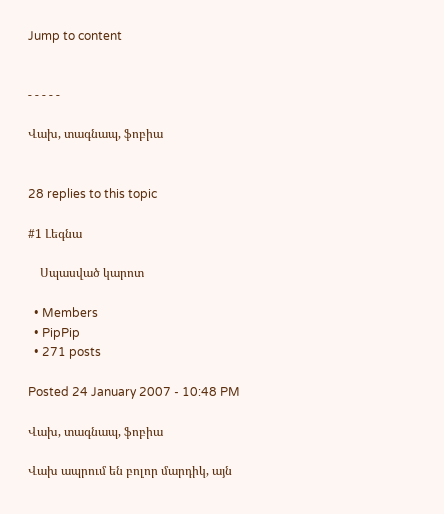Jump to content


- - - - -

Վախ, տագնապ, ֆոբիա


28 replies to this topic

#1 Լեգնա

    Սպասված կարոտ

  • Members
  • PipPip
  • 271 posts

Posted 24 January 2007 - 10:48 PM

Վախ, տագնապ, ֆոբիա

Վախ ապրում են բոլոր մարդիկ, այն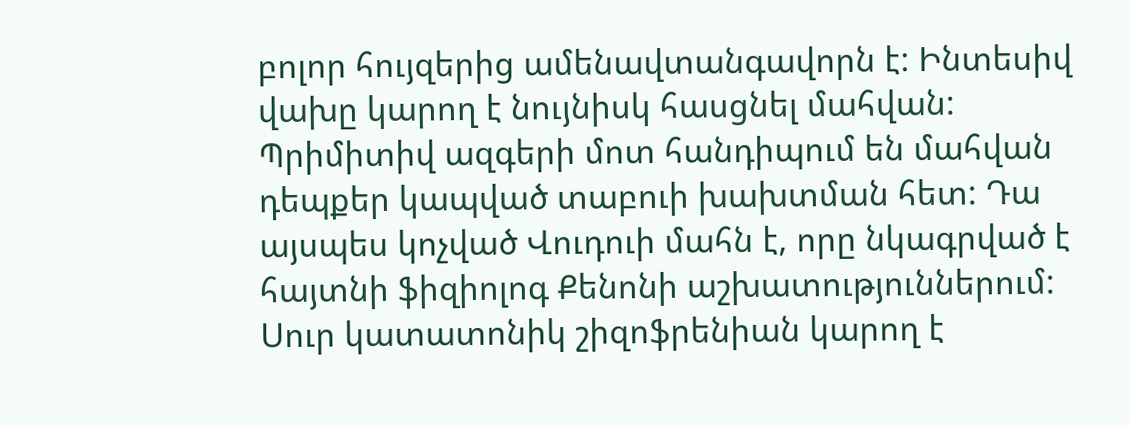բոլոր հույզերից ամենավտանգավորն է: Ինտեսիվ վախը կարող է նույնիսկ հասցնել մահվան: Պրիմիտիվ ազգերի մոտ հանդիպում են մահվան դեպքեր կապված տաբուի խախտման հետ: Դա այսպես կոչված Վուդուի մահն է, որը նկագրված է հայտնի ֆիզիոլոգ Քենոնի աշխատություններում: Սուր կատատոնիկ շիզոֆրենիան կարող է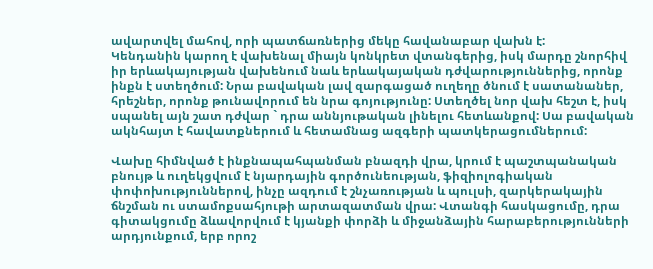ավարտվել մահով, որի պատճառներից մեկը հավանաբար վախն է:
Կենդանին կարող է վախենալ միայն կոնկրետ վտանգերից, իսկ մարդը շնորհիվ իր երևակայության վախենում նաև երևակայական դժվարություններից, որոնք ինքն է ստեղծում: Նրա բավական լավ զարգացած ուղեղը ծնում է սատանաներ, հրեշներ, որոնք թունավորում են նրա գոյությունը: Ստեղծել նոր վախ հեշտ է, իսկ սպանել այն շատ դժվար ` դրա աննյութական լինելու հետևանքով: Սա բավական ակնհայտ է հավատքներում և հետամնաց ազգերի պատկերացումներում:

Վախը հիմնված է ինքնապահպանման բնազդի վրա, կրում է պաշտպանական բնույթ և ուղեկցվում է նյարդային գործունեության, ֆիզիոլոգիական փոփոխություններով, ինչը ազդում է շնչառության և պուլսի, զարկերակային ճնշման ու ստամոքսահյութի արտազատման վրա: Վտանգի հասկացումը, դրա գիտակցումը ձևավորվում է կյանքի փորձի և միջանձային հարաբերությունների արդյունքում, երբ որոշ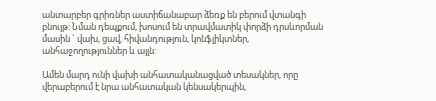անտարբեր գրիռներ աստիճանաբար ձեռք են բերում վտանգի բնույթ: Նման դեպքում, խոսում են տրավմատիկ փորձի դրսևորման մասին ` վախ, ցավ, հիվանդություն, կոնֆլիկտներ, անհաջողություններ և այլն:

Ամեն մարդ ունի վախի անհատականացված տեսակներ, որը վերաբերում է նրա անհատական կենսակերպին,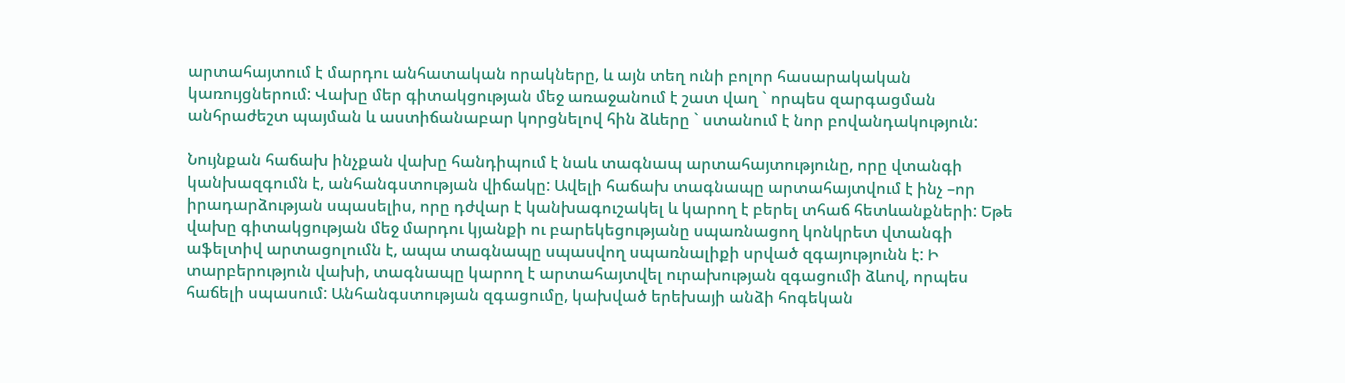արտահայտում է մարդու անհատական որակները, և այն տեղ ունի բոլոր հասարակական կառույցներում: Վախը մեր գիտակցության մեջ առաջանում է շատ վաղ ` որպես զարգացման անհրաժեշտ պայման և աստիճանաբար կորցնելով հին ձևերը ` ստանում է նոր բովանդակություն:

Նույնքան հաճախ ինչքան վախը հանդիպում է նաև տագնապ արտահայտությունը, որը վտանգի կանխազգումն է, անհանգստության վիճակը: Ավելի հաճախ տագնապը արտահայտվում է ինչ –որ իրադարձության սպասելիս, որը դժվար է կանխագուշակել և կարող է բերել տհաճ հետևանքների: Եթե վախը գիտակցության մեջ մարդու կյանքի ու բարեկեցությանը սպառնացող կոնկրետ վտանգի աֆելտիվ արտացոլումն է, ապա տագնապը սպասվող սպառնալիքի սրված զգայությունն է: Ի տարբերություն վախի, տագնապը կարող է արտահայտվել ուրախության զգացումի ձևով, որպես հաճելի սպասում: Անհանգստության զգացումը, կախված երեխայի անձի հոգեկան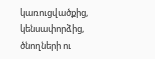կառուցվածքից, կենսափորձից, ծնողների ու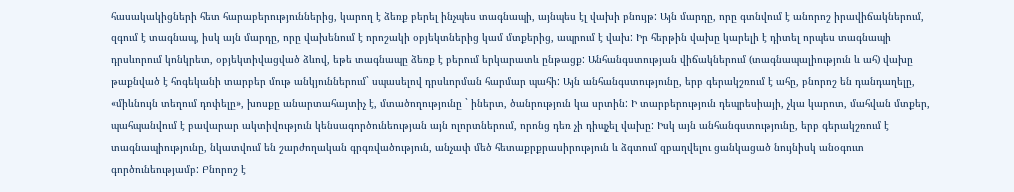հասակակիցների հետ հարաբերություններից, կարող է ձեռք բերել ինչպես տագնապի, այնպես էլ վախի բնույթ: Այն մարդը, որը գտնվում է անորոշ իրավիճակներում, զգում է տագնապ, իսկ այն մարդը, որը վախենում է որոշակի օբյեկտներից կամ մտքերից, ապրում է վախ: Իր հերթին վախը կարելի է դիտել որպես տագնապի դրսևորում կոնկրետ, օբյեկտիվացված ձևով, եթե տագնապը ձեռք է բերում երկարատև ընթացք: Անհանգստության վիճակներում (տագնապալիություն և ահ) վախը թաքնված է հոգեկանի տարբեր մութ անկյուններում` սպասելով դրսևորման հարմար պահի: Այն անհանգստությունը, երբ գերակշռում է ահը, բնորոշ են դանդաղելը, «միևնույն տեղում դոփելը», խոսքը անարտահայտիչ է, մտածողությունը ` իներտ, ծանրություն կա սրտին: Ի տարբերություն դեպրեսիայի, չկա կարոտ, մահվան մտքեր, պահպանվում է բավարար ակտիվություն կենսագործունեության այն ոլորտներում, որոնց դեռ չի դիպչել վախը: Իսկ այն անհանգստությունը, երբ գերակշռում է տագնապիությունը, նկատվում են շարժողական գրգռվածություն, անչափ մեծ հետաքրքրասիրություն և ձգտում զբաղվելու ցանկացած նույնիսկ անօգուտ գործունեությամբ: Բնորոշ է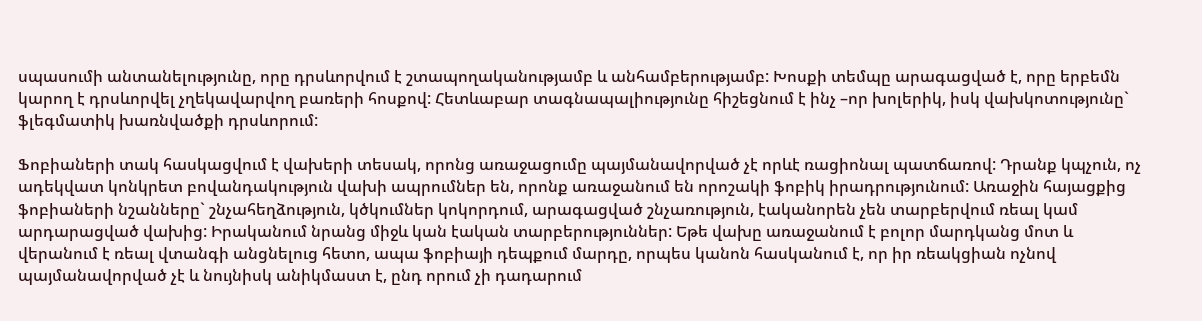սպասումի անտանելությունը, որը դրսևորվում է շտապողականությամբ և անհամբերությամբ: Խոսքի տեմպը արագացված է, որը երբեմն կարող է դրսևորվել չղեկավարվող բառերի հոսքով: Հետևաբար տագնապալիությունը հիշեցնում է ինչ –որ խոլերիկ, իսկ վախկոտությունը` ֆլեգմատիկ խառնվածքի դրսևորում:

Ֆոբիաների տակ հասկացվում է վախերի տեսակ, որոնց առաջացումը պայմանավորված չէ որևէ ռացիոնալ պատճառով: Դրանք կպչուն, ոչ ադեկվատ կոնկրետ բովանդակություն վախի ապրումներ են, որոնք առաջանում են որոշակի ֆոբիկ իրադրությունում: Առաջին հայացքից ֆոբիաների նշանները` շնչահեղձություն, կծկումներ կոկորդում, արագացված շնչառություն, էականորեն չեն տարբերվում ռեալ կամ արդարացված վախից: Իրականում նրանց միջև կան էական տարբերություններ: Եթե վախը առաջանում է բոլոր մարդկանց մոտ և վերանում է ռեալ վտանգի անցնելուց հետո, ապա ֆոբիայի դեպքում մարդը, որպես կանոն հասկանում է, որ իր ռեակցիան ոչնով պայմանավորված չէ և նույնիսկ անիկմաստ է, ընդ որում չի դադարում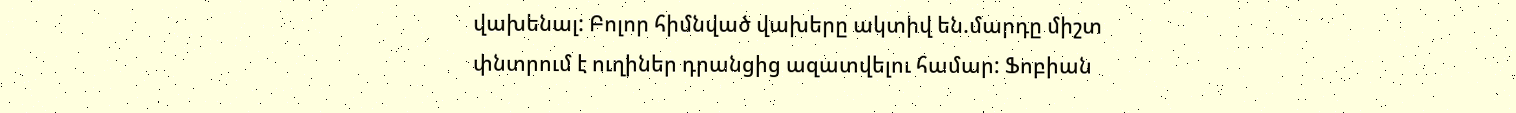վախենալ: Բոլոր հիմնված վախերը ակտիվ են.մարդը միշտ փնտրում է ուղիներ դրանցից ազատվելու համար: Ֆոբիան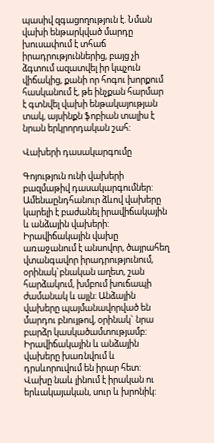պասիվ զգացողություն է. Նման վախի ենթարկված մարդը խուսափում է տհաճ իրադրություններից, բայց չի ձգտում ազատվել իր կպչուն վիճակից, քանի որ հոգու խորքում հասկանում է, թե ինչքան հարմար է գտնվել վախի ենթակայության տակ, այսինքն ֆոբիան տալիս է նրան երկրորդական շահ:

Վախերի դասակարգումը

Գոյություն ունի վախերի բազմաթիվ դասակարգումներ: Ամենաընդհանուր ձևով վախերը կարելի է բաժանել իրավիճակային և անձային վախերի: Իրավիճակային վախը առաջանում է անսովոր, ծայրահեղ վտանգավոր իրադրությունում, օրինակ`բնական աղետ, շան հարձակում, խմբում խուճապի ժամանակ և այլն: Անձային վախերը պայմանավորված են մարդու բնույթով, օրինակ` նրա բարձր կասկածամտությամբ: Իրավիճակային և անձային վախերը խառնվում և դրսևորուվում են իրար հետ:
Վախը նաև լինում է իրական ու երևակայական, սուր և խրոնիկ: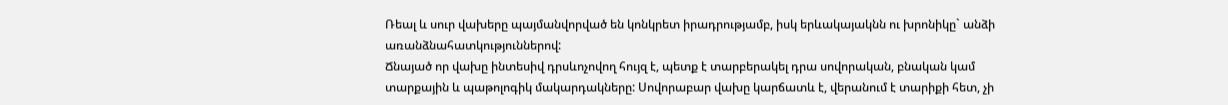Ռեալ և սուր վախերը պայմանվորված են կոնկրետ իրադրությամբ, իսկ երևակայակնն ու խրոնիկը` անձի առանձնահատկություններով:
Ճնայած որ վախը ինտեսիվ դրսևոչովող հույզ է, պետք է տարբերակել դրա սովորական, բնական կամ տարքային և պաթոլոգիկ մակարդակները: Սովորաբար վախը կարճատև է, վերանում է տարիքի հետ, չի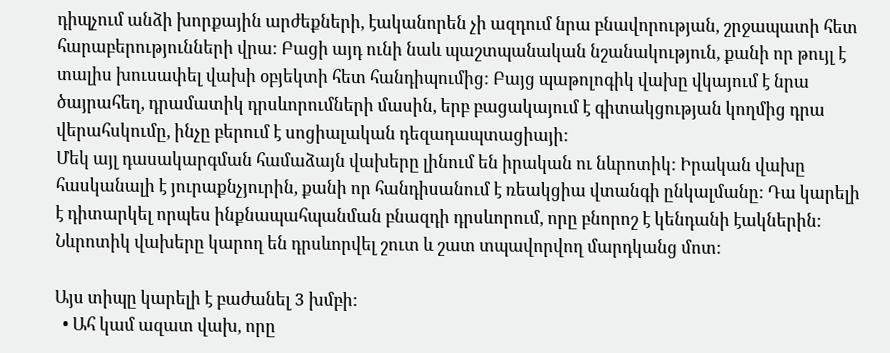դիպչում անձի խորքային արժեքների, էականորեն չի ազդում նրա բնավորության, շրջապատի հետ հարաբերությունների վրա: Բացի այդ ունի նաև պաշտպանական նշանակություն, քանի որ թույլ է տալիս խուսափել վախի օբյեկտի հետ հանդիպումից: Բայց պաթոլոգիկ վախը վկայում է նրա ծայրահեղ, դրամատիկ դրսևորումների մասին, երբ բացակայում է գիտակցության կողմից դրա վերահսկումը, ինչը բերում է սոցիալական դեզադապտացիայի:
Մեկ այլ դասակարգման համաձայն վախերը լինում են իրական ու նևրոտիկ: Իրական վախը հասկանալի է յուրաքնչյուրին, քանի որ հանդիսանում է ռեակցիա վտանգի ընկալմանը: Դա կարելի է դիտարկել որպես ինքնապահպանման բնազդի դրսևորում, որը բնորոշ է կենդանի էակներին: Նևրոտիկ վախերը կարող են դրսևորվել շուտ և շատ տպավորվող մարդկանց մոտ:

Այս տիպը կարելի է բաժանել 3 խմբի:
  • Ահ կամ ազատ վախ, որը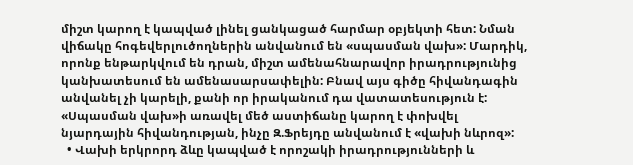միշտ կարող է կապված լինել ցանկացած հարմար օբյեկտի հետ: Նման վիճակը հոգեվերլուծողներին անվանում են «սպասման վախ»: Մարդիկ, որոնք ենթարկվում են դրան, միշտ ամենահնարավոր իրադրությունից կանխատեսում են ամենասարսափելին: Բնավ այս գիծը հիվանդագին անվանել չի կարելի, քանի որ իրականում դա վատատեսություն է: «Սպասման վախ»ի առավել մեծ աստիճանը կարող է փոխվել նյարդային հիվանդության, ինչը Զ.Ֆրեյդը անվանում է «վախի նևրոզ»:
  • Վախի երկրորդ ձևը կապված է որոշակի իրադրությունների և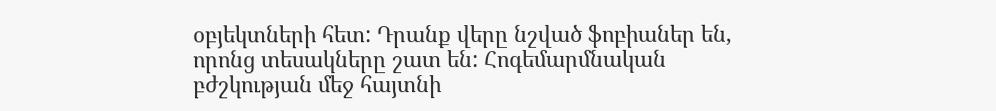օբյեկտների հետ: Դրանք վերը նշված ֆոբիաներ են, որոնց տեսակները շատ են: Հոգեմարմնական բժշկության մեջ հայտնի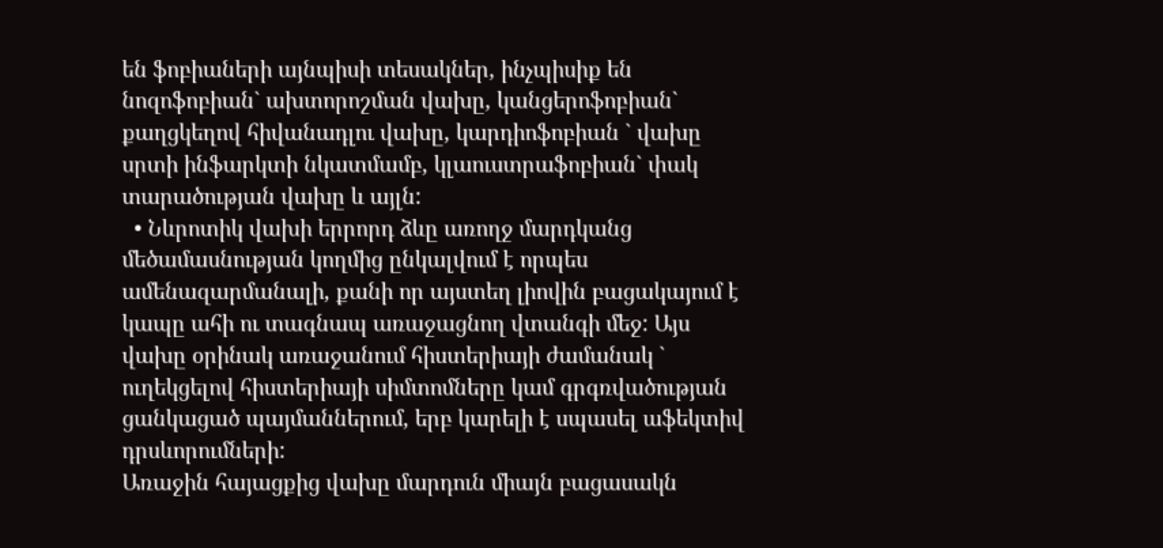են ֆոբիաների այնպիսի տեսակներ, ինչպիսիք են նոզոֆոբիան` ախտորոշման վախը, կանցերոֆոբիան` քաղցկեղով հիվանադլու վախը, կարդիոֆոբիան ` վախը սրտի ինֆարկտի նկատմամբ, կլաուստրաֆոբիան` փակ տարածության վախը և այլն:
  • Նևրոտիկ վախի երրորդ ձևը առողջ մարդկանց մեծամասնության կողմից ընկալվում է որպես ամենազարմանալի, քանի որ այստեղ լիովին բացակայում է կապը ահի ու տագնապ առաջացնող վտանգի մեջ: Այս վախը օրինակ առաջանում հիստերիայի ժամանակ ` ուղեկցելով հիստերիայի սիմտոմները կամ գրգռվածության ցանկացած պայմաններում, երբ կարելի է սպասել աֆեկտիվ դրսևորումների:
Առաջին հայացքից վախը մարդուն միայն բացասակն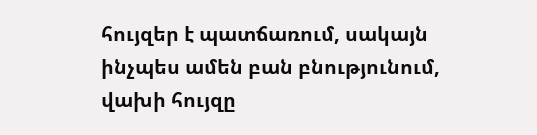հույզեր է պատճառում, սակայն ինչպես ամեն բան բնությունում, վախի հույզը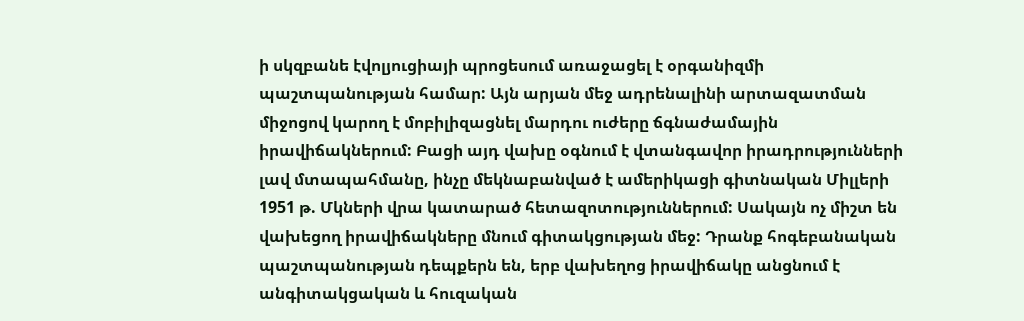ի սկզբանե էվոլյուցիայի պրոցեսում առաջացել է օրգանիզմի պաշտպանության համար: Այն արյան մեջ ադրենալինի արտազատման միջոցով կարող է մոբիլիզացնել մարդու ուժերը ճգնաժամային իրավիճակներում: Բացի այդ վախը օգնում է վտանգավոր իրադրությունների լավ մտապահմանը, ինչը մեկնաբանված է ամերիկացի գիտնական Միլլերի 1951 թ. Մկների վրա կատարած հետազոտություններում: Սակայն ոչ միշտ են վախեցող իրավիճակները մնում գիտակցության մեջ: Դրանք հոգեբանական պաշտպանության դեպքերն են, երբ վախեղոց իրավիճակը անցնում է անգիտակցական և հուզական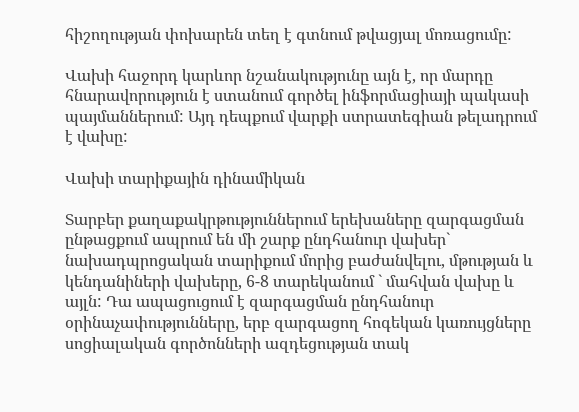հիշողության փոխարեն տեղ է գտնում թվացյալ մոռացումը:

Վախի հաջորդ կարևոր նշանակությունը այն է, որ մարդը հնարավորություն է ստանում գործել ինֆորմացիայի պակասի պայմաններում: Այդ դեպքում վարքի ստրատեգիան թելադրում է վախը:

Վախի տարիքային դինամիկան

Տարբեր քաղաքակրթություններում երեխաները զարգացման ընթացքում ապրում են մի շարք ընդհանուր վախեր` նախադպրոցական տարիքում մորից բաժանվելու, մթության և կենդանիների վախերը, 6-8 տարեկանում ` մահվան վախը և այլն: Դա ապացուցում է զարգացման ընդհանուր օրինաչափությունները, երբ զարգացող հոգեկան կառույցները սոցիալական գործոնների ազդեցության տակ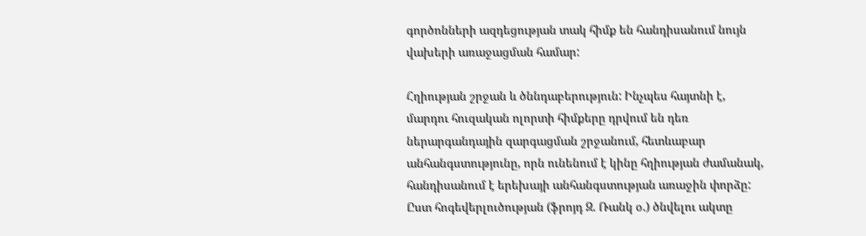գործոնների ազդեցության տակ հիմք են հանդիսանում նույն վախերի առաջացման համար:

Հղիության շրջան և ծննդաբերություն: Ինչպես հայտնի է, մարդու հուզական ոլորտի հիմքերը դրվում են դեռ ներարգանդային զարգացման շրջանում, հետևաբար անհանգստությունը, որն ունենում է կինը հղիության ժամանակ, հանդիսանում է երեխայի անհանգստության առաջին փորձը: Ըստ հոգեվերլուծության (ֆրոյդ Զ. Ռանկ օ.) ծնվելու ակտը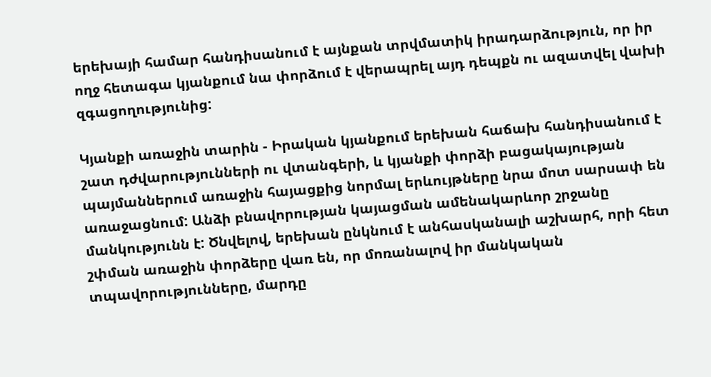երեխայի համար հանդիսանում է այնքան տրվմատիկ իրադարձություն, որ իր ողջ հետագա կյանքում նա փորձում է վերապրել այդ դեպքն ու ազատվել վախի զգացողությունից:

Կյանքի առաջին տարին - Իրական կյանքում երեխան հաճախ հանդիսանում է շատ դժվարությունների ու վտանգերի, և կյանքի փորձի բացակայության պայմաններում առաջին հայացքից նորմալ երևույթները նրա մոտ սարսափ են առաջացնում: Անձի բնավորության կայացման ամենակարևոր շրջանը մանկությունն է: Ծնվելով, երեխան ընկնում է անհասկանալի աշխարհ, որի հետ շփման առաջին փորձերը վառ են, որ մոռանալով իր մանկական տպավորությունները, մարդը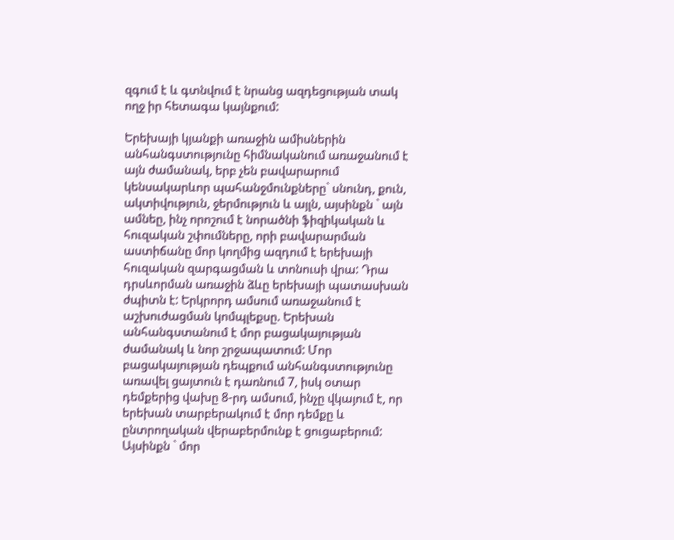զգում է և գտնվում է նրանց ազդեցության տակ ողջ իր հետագա կայնքում:

Երեխայի կյանքի առաջին ամիսներին անհանգստությունը հիմնականում առաջանում է այն ժամանակ, երբ չեն բավարարում կենսակարևոր պահանջմունքները` սնունդ, քուն, ակտիվություն, ջերմություն և այլն, այսինքն ` այն ամնեը, ինչ որոշում է նորածնի ֆիզիկական և հուզական շփումները, որի բավարարման աստիճանը մոր կողմից ազդում է երեխայի հուզական զարգացման և տոնուսի վրա: Դրա դրսևորման առաջին ձևը երեխայի պատասխան ժպիտն է: Երկրորդ ամսում առաջանում է աշխուժացման կոմպլեքսը. Երեխան անհանգստանում է մոր բացակայության ժամանակ և նոր շրջապատում: Մոր բացակայության դեպքում անհանգստությունը առավել ցայտուն է դառնում 7, իսկ օտար դեմքերից վախը 8-րդ ամսում, ինչը վկայում է, որ երեխան տարբերակում է մոր դեմքը և ընտրողական վերաբերմունք է ցուցաբերում: Այսինքն ` մոր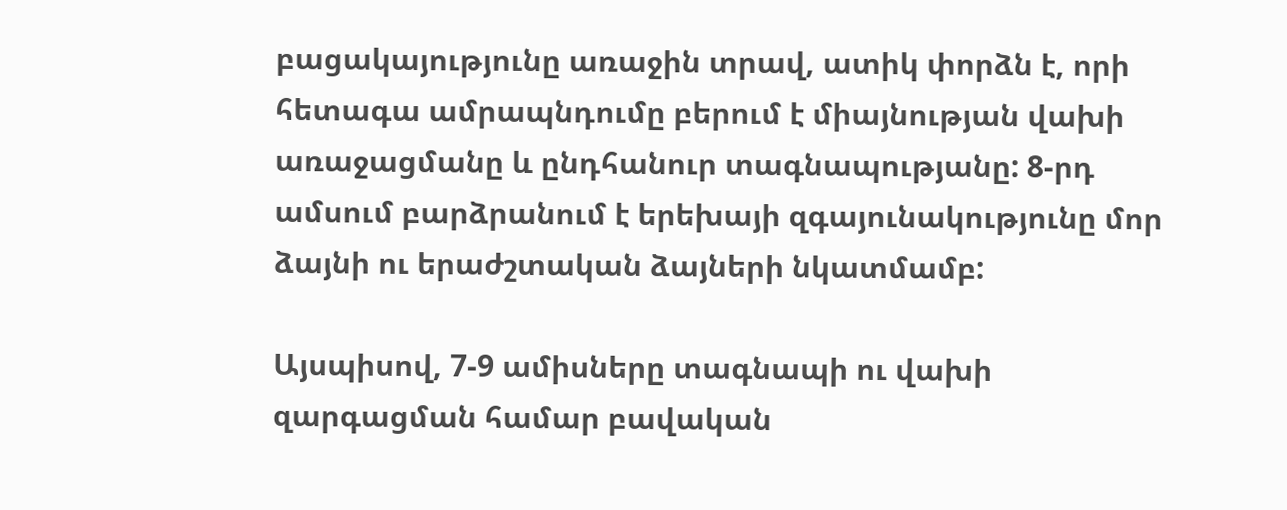բացակայությունը առաջին տրավ, ատիկ փորձն է, որի հետագա ամրապնդումը բերում է միայնության վախի առաջացմանը և ընդհանուր տագնապությանը: 8-րդ ամսում բարձրանում է երեխայի զգայունակությունը մոր ձայնի ու երաժշտական ձայների նկատմամբ:

Այսպիսով, 7-9 ամիսները տագնապի ու վախի զարգացման համար բավական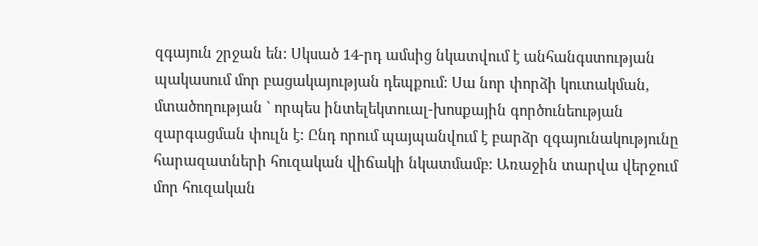զգայուն շրջան են: Սկսած 14-րդ ամսից նկատվում է անհանգստության պակասում մոր բացակայության դեպքում: Սա նոր փորձի կուտակման, մտածողության ` որպես ինտելեկտուալ-խոսքային գործունեության զարգացման փուլն է: Ընդ որում պայպանվում է բարձր զգայունակությունը հարազատների հուզական վիճակի նկատմամբ: Առաջին տարվա վերջում մոր հուզական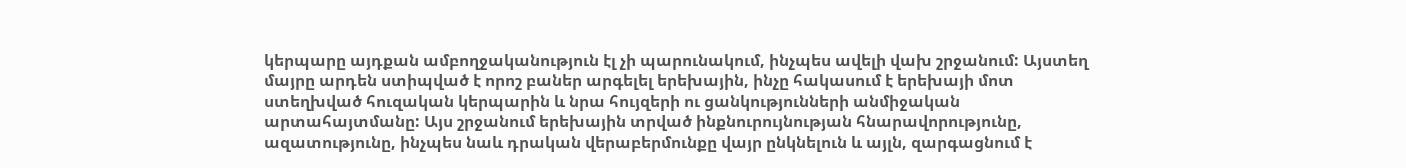կերպարը այդքան ամբողջականություն էլ չի պարունակում, ինչպես ավելի վախ շրջանում: Այստեղ մայրը արդեն ստիպված է որոշ բաներ արգելել երեխային, ինչը հակասում է երեխայի մոտ ստեղխված հուզական կերպարին և նրա հույզերի ու ցանկությունների անմիջական արտահայտմանը: Այս շրջանում երեխային տրված ինքնուրույնության հնարավորությունը, ազատությունը, ինչպես նաև դրական վերաբերմունքը վայր ընկնելուն և այլն, զարգացնում է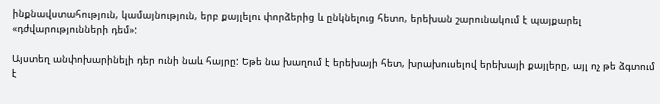ինքնավստահություն, կամայնություն, երբ քայլելու փորձերից և ընկնելուց հետո, երեխան շարունակում է պայքարել «դժվարությունների դեմ»:

Այստեղ անփոխարինելի դեր ունի նաև հայրը: Եթե նա խաղում է երեխայի հետ, խրախուսելով երեխայի քայլերը, այլ ոչ թե ձգտում է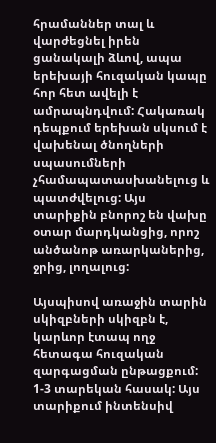հրամաններ տալ և վարժեցնել իրեն ցանակալի ձևով, ապա երեխայի հուզական կապը հոր հետ ավելի է ամրապնդվում: Հակառակ դեպքում երեխան սկսում է վախենալ ծնողների սպասումների չհամապատասխանելուց և պատժվելուց: Այս տարիքին բնորոշ են վախը օտար մարդկանցից, որոշ անծանոթ առարկաներից, ջրից, լողալուց:

Այսպիսով առաջին տարին սկիզբների սկիզբն է, կարևոր էտապ ողջ հետագա հուզական զարգացման ընթացքում:
1-3 տարեկան հասակ: Այս տարիքում ինտենսիվ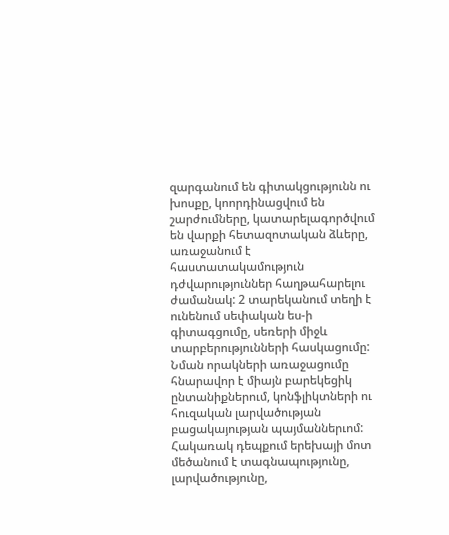զարգանում են գիտակցությունն ու խոսքը, կոորդինացվում են շարժումները, կատարելագործվում են վարքի հետազոտական ձևերը, առաջանում է հաստատակամություն դժվարություններ հաղթահարելու ժամանակ: 2 տարեկանում տեղի է ունենում սեփական ես-ի գիտագցումը, սեռերի միջև տարբերությունների հասկացումը: Նման որակների առաջացումը հնարավոր է միայն բարեկեցիկ ընտանիքներում, կոնֆլիկտների ու հուզական լարվածության բացակայության պայմաններւոմ: Հակառակ դեպքում երեխայի մոտ մեծանում է տագնապությունը, լարվածությունը,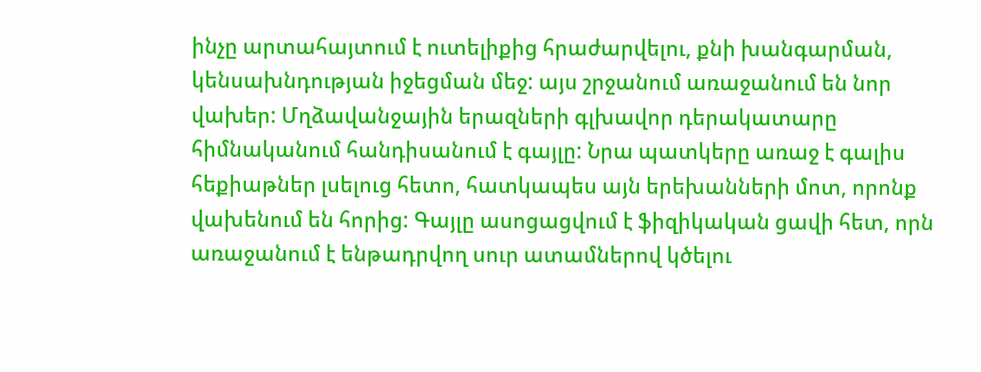ինչը արտահայտում է ուտելիքից հրաժարվելու, քնի խանգարման, կենսախնդության իջեցման մեջ: այս շրջանում առաջանում են նոր վախեր: Մղձավանջային երազների գլխավոր դերակատարը հիմնականում հանդիսանում է գայլը: Նրա պատկերը առաջ է գալիս հեքիաթներ լսելուց հետո, հատկապես այն երեխանների մոտ, որոնք վախենում են հորից: Գայլը ասոցացվում է ֆիզիկական ցավի հետ, որն առաջանում է ենթադրվող սուր ատամներով կծելու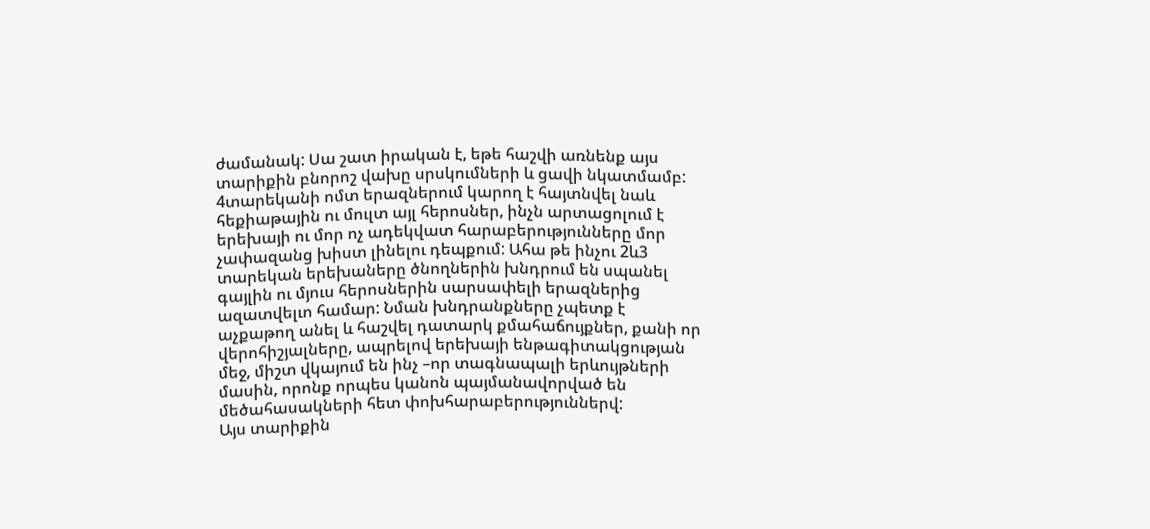ժամանակ: Սա շատ իրական է, եթե հաշվի առնենք այս տարիքին բնորոշ վախը սրսկումների և ցավի նկատմամբ: 4տարեկանի ոմտ երազներում կարող է հայտնվել նաև հեքիաթային ու մուլտ այլ հերոսներ, ինչն արտացոլում է երեխայի ու մոր ոչ ադեկվատ հարաբերությունները մոր չափազանց խիստ լինելու դեպքում: Ահա թե ինչու 2և3 տարեկան երեխաները ծնողներին խնդրում են սպանել գայլին ու մյուս հերոսներին սարսափելի երազներից ազատվելւո համար: Նման խնդրանքները չպետք է աչքաթող անել և հաշվել դատարկ քմահաճույքներ, քանի որ վերոհիշյալները, ապրելով երեխայի ենթագիտակցության մեջ, միշտ վկայում են ինչ –որ տագնապալի երևույթների մասին, որոնք որպես կանոն պայմանավորված են մեծահասակների հետ փոխհարաբերություններվ:
Այս տարիքին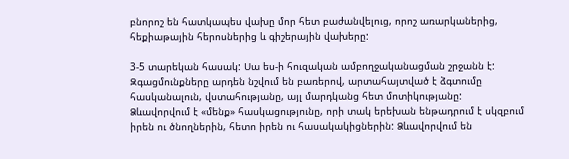բնորոշ են հատկապես վախը մոր հետ բաժանվելուց, որոշ առարկաներից, հեքիաթային հերոսներից և գիշերային վախերը:

3-5 տարեկան հասակ: Սա ես-ի հուզական ամբողջականացման շրջանն է: Զգացմունքները արդեն նշվում են բառերով, արտահայտված է ձգտումը հասկանալուն, վստահությանը, այլ մարդկանց հետ մոտիկությանը: Ձևավորվում է «մենք» հասկացությունը, որի տակ երեխան ենթադրում է սկզբում իրեն ու ծնողներին, հետո իրեն ու հասակակիցներին: Ձևավորվում են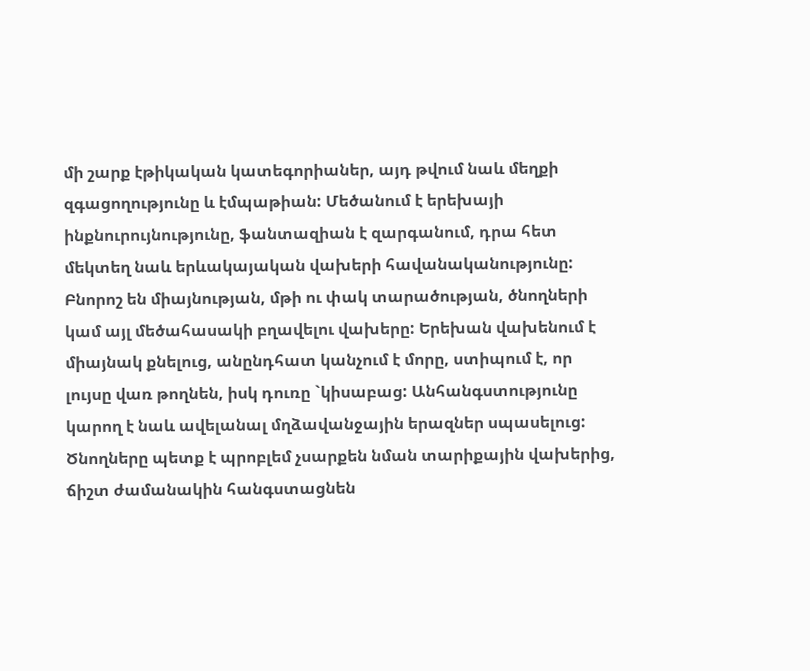մի շարք էթիկական կատեգորիաներ, այդ թվում նաև մեղքի զգացողությունը և էմպաթիան: Մեծանում է երեխայի ինքնուրույնությունը, ֆանտազիան է զարգանում, դրա հետ մեկտեղ նաև երևակայական վախերի հավանականությունը:
Բնորոշ են միայնության, մթի ու փակ տարածության, ծնողների կամ այլ մեծահասակի բղավելու վախերը: Երեխան վախենում է միայնակ քնելուց, անընդհատ կանչում է մորը, ստիպում է, որ լույսը վառ թողնեն, իսկ դուռը `կիսաբաց: Անհանգստությունը կարող է նաև ավելանալ մղձավանջային երազներ սպասելուց: Ծնողները պետք է պրոբլեմ չսարքեն նման տարիքային վախերից, ճիշտ ժամանակին հանգստացնեն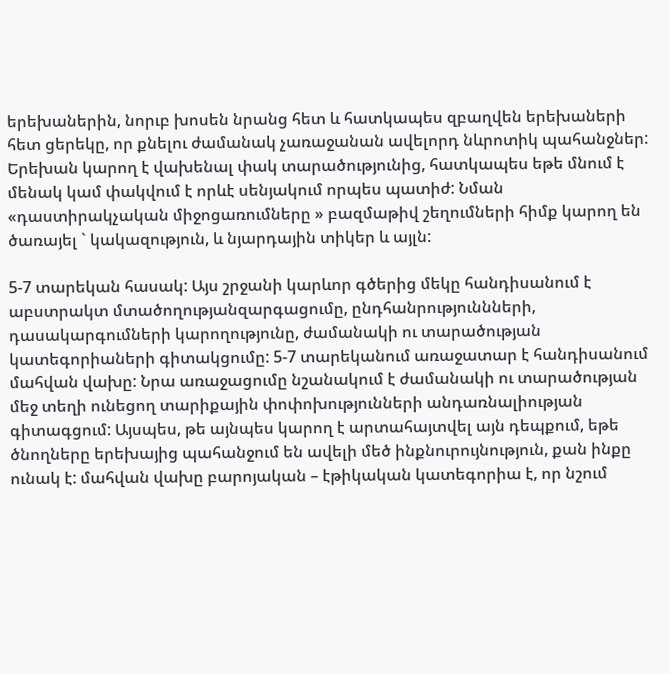երեխաներին, նորւբ խոսեն նրանց հետ և հատկապես զբաղվեն երեխաների հետ ցերեկը, որ քնելու ժամանակ չառաջանան ավելորդ նևրոտիկ պահանջներ: Երեխան կարող է վախենալ փակ տարածությունից, հատկապես եթե մնում է մենակ կամ փակվում է որևէ սենյակում որպես պատիժ: Նման «դաստիրակչական միջոցառումները » բազմաթիվ շեղումների հիմք կարող են ծառայել ` կակազություն, և նյարդային տիկեր և այլն:

5-7 տարեկան հասակ: Այս շրջանի կարևոր գծերից մեկը հանդիսանում է աբստրակտ մտածողությանզարգացումը, ընդհանրություննների, դասակարգումների կարողությունը, ժամանակի ու տարածության կատեգորիաների գիտակցումը: 5-7 տարեկանում առաջատար է հանդիսանում մահվան վախը: Նրա առաջացումը նշանակում է ժամանակի ու տարածության մեջ տեղի ունեցող տարիքային փոփոխությունների անդառնալիության գիտագցում: Այսպես, թե այնպես կարող է արտահայտվել այն դեպքում, եթե ծնողները երեխայից պահանջում են ավելի մեծ ինքնուրույնություն, քան ինքը ունակ է: մահվան վախը բարոյական – էթիկական կատեգորիա է, որ նշում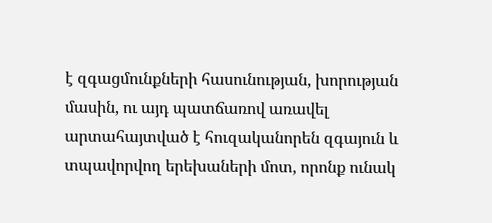է զգացմունքների հասունության, խորության մասին, ու այդ պատճառով առավել արտահայտված է հուզականորեն զգայուն և տպավորվող երեխաների մոտ, որոնք ունակ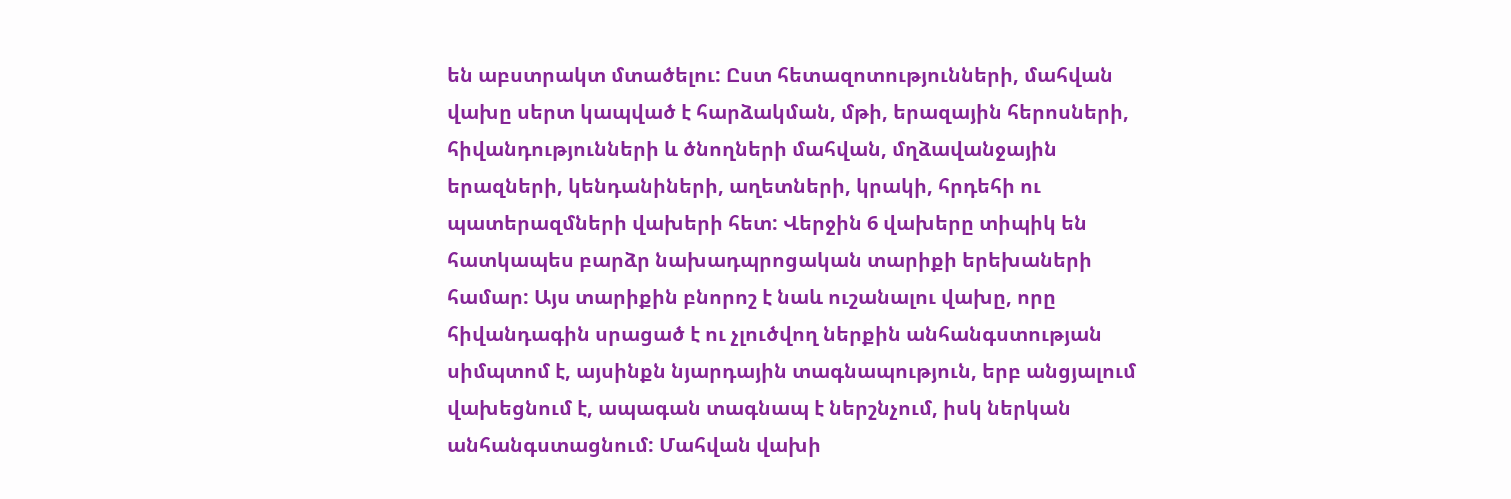են աբստրակտ մտածելու: Ըստ հետազոտությունների, մահվան վախը սերտ կապված է հարձակման, մթի, երազային հերոսների, հիվանդությունների և ծնողների մահվան, մղձավանջային երազների, կենդանիների, աղետների, կրակի, հրդեհի ու պատերազմների վախերի հետ: Վերջին 6 վախերը տիպիկ են հատկապես բարձր նախադպրոցական տարիքի երեխաների համար: Այս տարիքին բնորոշ է նաև ուշանալու վախը, որը հիվանդագին սրացած է ու չլուծվող ներքին անհանգստության սիմպտոմ է, այսինքն նյարդային տագնապություն, երբ անցյալում վախեցնում է, ապագան տագնապ է ներշնչում, իսկ ներկան անհանգստացնում: Մահվան վախի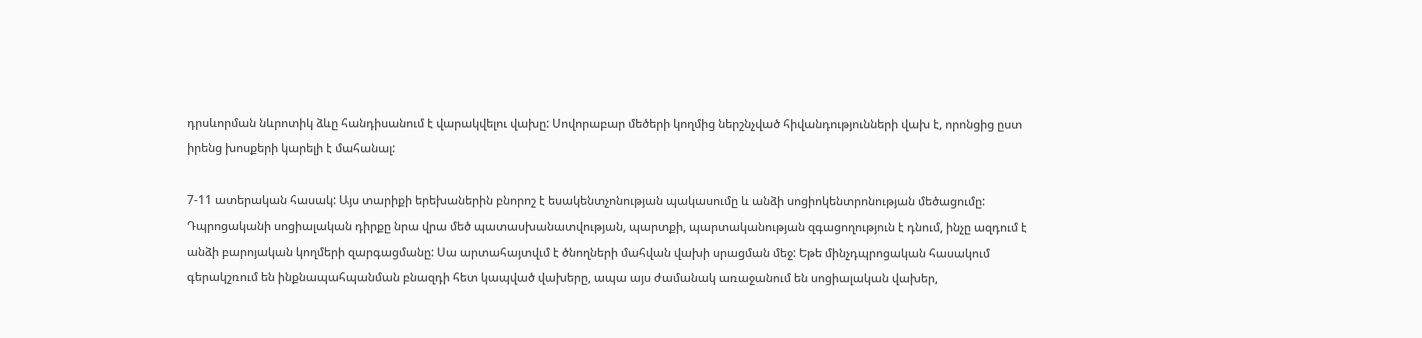դրսևորման նևրոտիկ ձևը հանդիսանում է վարակվելու վախը: Սովորաբար մեծերի կողմից ներշնչված հիվանդությունների վախ է, որոնցից ըստ իրենց խոսքերի կարելի է մահանալ:

7-11 ատերական հասակ: Այս տարիքի երեխաներին բնորոշ է եսակենտչոնության պակասումը և անձի սոցիոկենտրոնության մեծացումը: Դպրոցականի սոցիալական դիրքը նրա վրա մեծ պատասխանատվության, պարտքի, պարտականության զգացողություն է դնում, ինչը ազդում է անձի բարոյական կողմերի զարգացմանը: Սա արտահայտվւմ է ծնողների մահվան վախի սրացման մեջ: Եթե մինչդպրոցական հասակում գերակշռում են ինքնապահպանման բնազդի հետ կապված վախերը, ապա այս ժամանակ առաջանում են սոցիալական վախեր,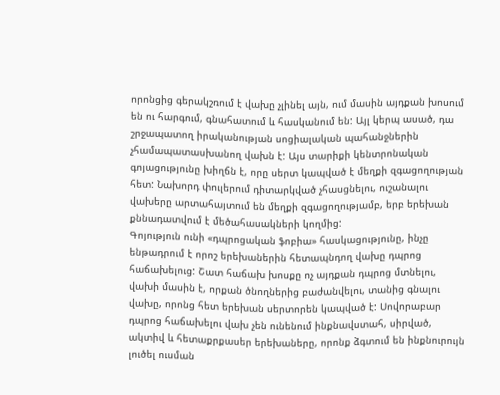որոնցից գերակշռում է վախը չլինել այն, ում մասին այդքան խոսում են ու հարգում, գնահատում և հասկանում են: Այլ կերպ ասած, դա շրջապատող իրականության սոցիալական պահանջներին չհամապատասխանող վախն է: Այս տարիքի կենտրոնական գոյացությունը խիղճն է, որը սերտ կապված է մեղքի զգացողության հետ: Նախորդ փուլերում դիտարկված չհասցնելու, ուշանալու վախերը արտահայտում են մեղքի զգացողությամբ, երբ երեխան քննադատվում է մեծահասակների կողմից:
Գոյություն ունի «դպրոցական ֆոբիա» հասկացությունը, ինչը ենթադրում է որոշ երեխաներին հետապնդող վախը դպրոց հաճախելուց: Շատ հաճախ խոսքը ոչ այդքան դպրոց մտնելու, վախի մասին է, որքան ծնողներից բաժանվելու, տանից գնալու վախը, որոնց հետ երեխան սերտորեն կապված է: Սովորաբար դպրոց հաճախելու վախ չեն ունենում ինքնավստահ, սիրված, ակտիվ և հետաքրքասեր երեխաները, որոնք ձգտում են ինքնուրույն լուծել ուսման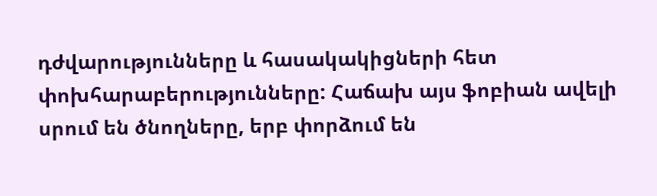դժվարությունները և հասակակիցների հետ փոխհարաբերությունները: Հաճախ այս ֆոբիան ավելի սրում են ծնողները, երբ փորձում են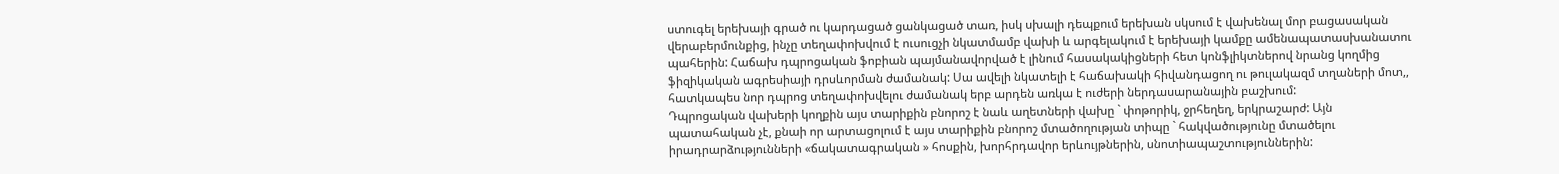ստուգել երեխայի գրած ու կարդացած ցանկացած տառ, իսկ սխալի դեպքում երեխան սկսում է վախենալ մոր բացասական վերաբերմունքից, ինչը տեղափոխվում է ուսուցչի նկատմամբ վախի և արգելակում է երեխայի կամքը ամենապատասխանատու պահերին: Հաճախ դպրոցական ֆոբիան պայմանավորված է լինում հասակակիցների հետ կոնֆլիկտներով նրանց կողմից ֆիզիկական ագրեսիայի դրսևորման ժամանակ: Սա ավելի նկատելի է հաճախակի հիվանդացող ու թուլակազմ տղաների մոտ,, հատկապես նոր դպրոց տեղափոխվելու ժամանակ երբ արդեն առկա է ուժերի ներդասարանային բաշխում:
Դպրոցական վախերի կողքին այս տարիքին բնորոշ է նաև աղետների վախը ` փոթորիկ, ջրհեղեղ, երկրաշարժ: Այն պատահական չէ, քնաի որ արտացոլում է այս տարիքին բնորոշ մտածողության տիպը ` հակվածությունը մտածելու իրադրարձությունների «ճակատագրական » հոսքին, խորհրդավոր երևույթներին, սնոտիապաշտություններին: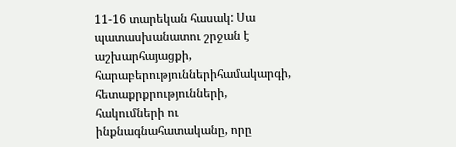11-16 տարեկան հասակ: Սա պատասխանատու շրջան է աշխարհայացքի, հարաբերություններիհամակարգի, հետաքրքրությունների, հակումների ու ինքնագնահատականը, որը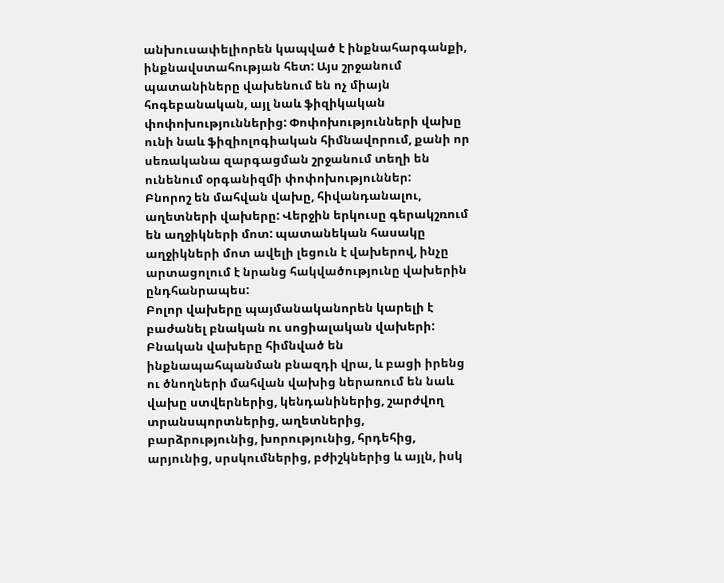անխուսափելիորեն կապված է ինքնահարգանքի, ինքնավստահության հետ: Այս շրջանում պատանիները վախենում են ոչ միայն հոգեբանական, այլ նաև ֆիզիկական փոփոխություններից: Փոփոխությունների վախը ունի նաև ֆիզիոլոգիական հիմնավորում, քանի որ սեռականա զարգացման շրջանում տեղի են ունենում օրգանիզմի փոփոխություններ:
Բնորոշ են մահվան վախը, հիվանդանալու, աղետների վախերը: Վերջին երկուսը գերակշռում են աղջիկների մոտ: պատանեկան հասակը աղջիկների մոտ ավելի լեցուն է վախերով, ինչը արտացոլում է նրանց հակվածությունը վախերին ընդհանրապես:
Բոլոր վախերը պայմանականորեն կարելի է բաժանել բնական ու սոցիալական վախերի: Բնական վախերը հիմնված են ինքնապահպանման բնազդի վրա, և բացի իրենց ու ծնողների մահվան վախից ներառում են նաև վախը ստվերներից, կենդանիներից, շարժվող տրանսպորտներից, աղետներից, բարձրությունից, խորությունից, հրդեհից, արյունից, սրսկումներից, բժիշկներից և այլն, իսկ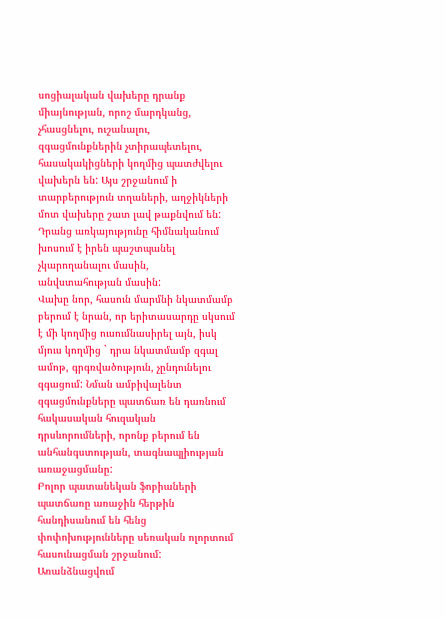սոցիալական վախերը դրանք միայնության, որոշ մարդկանց, չհասցնելու, ուշանալու, զգացմունքներին չտիրապետելու, հասակակիցների կողմից պատժվելու վախերն են: Այս շրջանում ի տարբերություն տղաների, աղջիկների մոտ վախերը շատ լավ թաքնվում են: Դրանց առկայությունը հիմնականում խոսում է իրեն պաշտպանել չկարողանալու մասին, անվստահության մասին:
Վախը նոր, հասուն մարմնի նկատմամբ բերում է նրան, որ երիտասարդը սկսում է մի կողմից ուսումնասիրել այն, իսկ մյուս կողմից ` դրա նկատմամբ զգալ ամոթ, գրգռվածություն, չընդունելու զգացում: Նման ամբիվալենտ զգացմունքները պատճառ են դառնում հակասական հուզական դրսևորումների, որոնք բերում են անհանգստության, տագնապլիության առաջացմանը:
Բոլոր պատանեկան ֆոբիաների պատճառը առաջին հերթին հանդիսանում են հենց փոփոխությունները սեռական ոլորտում հասունացման շրջանում: Առանձնացվում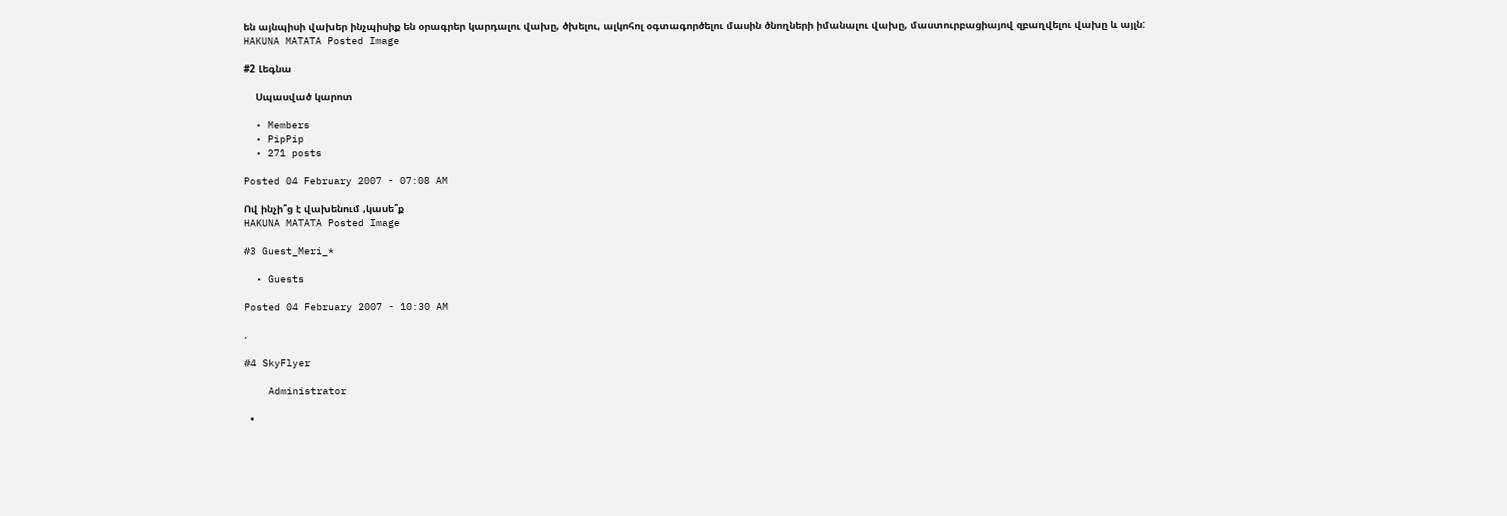են այնպիսի վախեր ինչպիսիք են օրագրեր կարդալու վախը, ծխելու, ալկոհոլ օգտագործելու մասին ծնողների իմանալու վախը, մաստուրբացիայով զբաղվելու վախը և այլն:
HAKUNA MATATA Posted Image

#2 Լեգնա

    Սպասված կարոտ

  • Members
  • PipPip
  • 271 posts

Posted 04 February 2007 - 07:08 AM

Ով ինչի՞ց է վախենում ,կասե՞ք
HAKUNA MATATA Posted Image

#3 Guest_Meri_*

  • Guests

Posted 04 February 2007 - 10:30 AM

.

#4 SkyFlyer

    Administrator

  •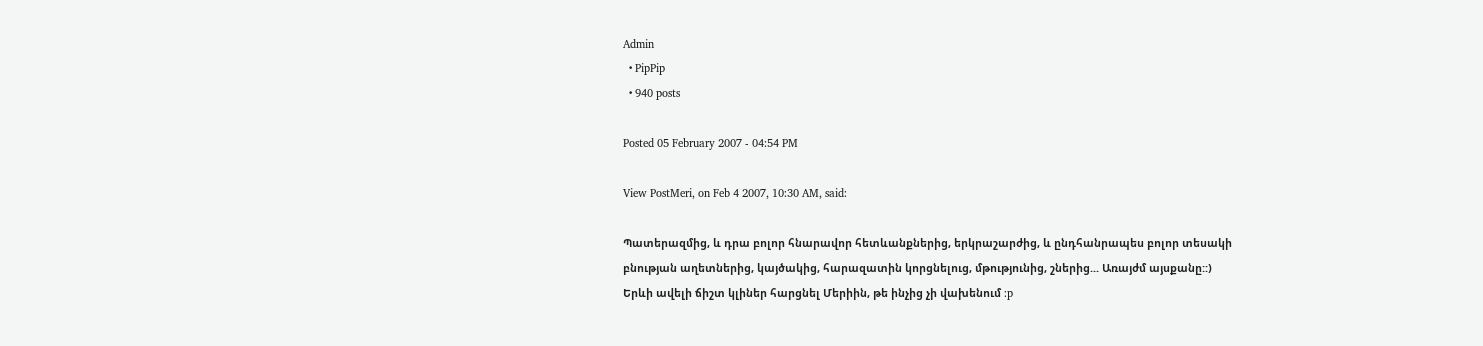Admin
  • PipPip
  • 940 posts

Posted 05 February 2007 - 04:54 PM

View PostMeri, on Feb 4 2007, 10:30 AM, said:

Պատերազմից, և դրա բոլոր հնարավոր հետևանքներից, երկրաշարժից, և ընդհանրապես բոլոր տեսակի բնության աղետներից, կայծակից, հարազատին կորցնելուց, մթությունից, շներից... Առայժմ այսքանը::)
Երևի ավելի ճիշտ կլիներ հարցնել Մերիին, թե ինչից չի վախենում :p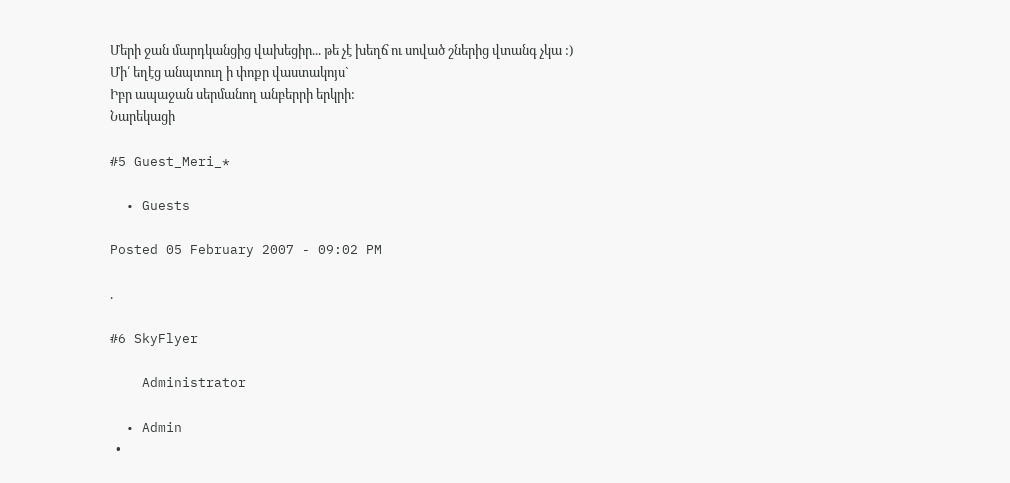Մերի ջան մարդկանցից վախեցիր... թե չէ խեղճ ու սոված շներից վտանգ չկա :)
Մի՛ եղէց անպտուղ ի փոքր վաստակոյս`
Իբր ապաջան սերմանող անբերրի երկրի:
Նարեկացի

#5 Guest_Meri_*

  • Guests

Posted 05 February 2007 - 09:02 PM

.

#6 SkyFlyer

    Administrator

  • Admin
  •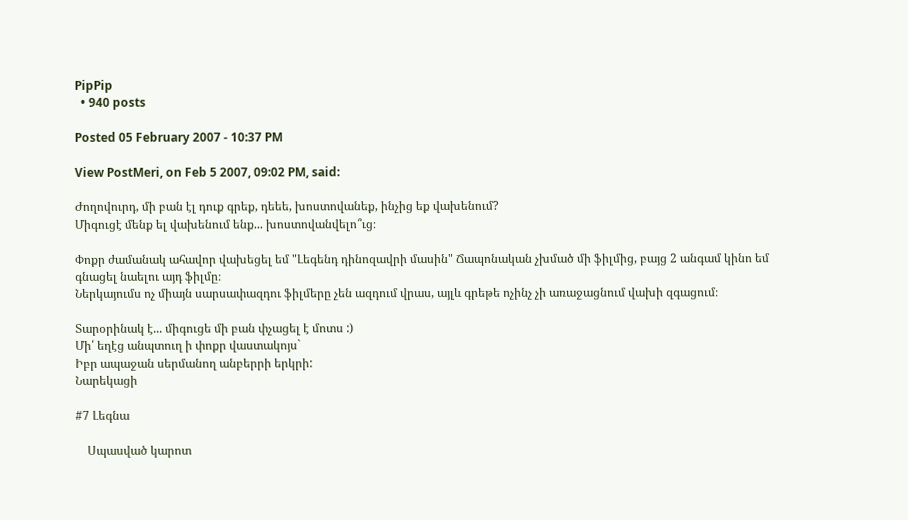PipPip
  • 940 posts

Posted 05 February 2007 - 10:37 PM

View PostMeri, on Feb 5 2007, 09:02 PM, said:

Ժողովուրդ, մի բան էլ դուք գրեք, դեեե, խոստովանեք, ինչից եք վախենում?
Միգուցէ մենք ել վախենում ենք... խոստովանվելո՞ւց։

Փոքր ժամանակ ահավոր վախեցել եմ "Լեգենդ դինոզավրի մասին" Ճապոնական չխմած մի ֆիլմից, բայց 2 անգամ կինո եմ գնացել նաելու այդ ֆիլմը։
Ներկայումս ոչ միայն սարսափազդու ֆիլմերը չեն ազդում վրաս, այլև գրեթե ոչինչ չի առաջացնում վախի զգացում։

Տարօրինակ է... միգուցե մի բան փչացել է մոտս :)
Մի՛ եղէց անպտուղ ի փոքր վաստակոյս`
Իբր ապաջան սերմանող անբերրի երկրի:
Նարեկացի

#7 Լեգնա

    Սպասված կարոտ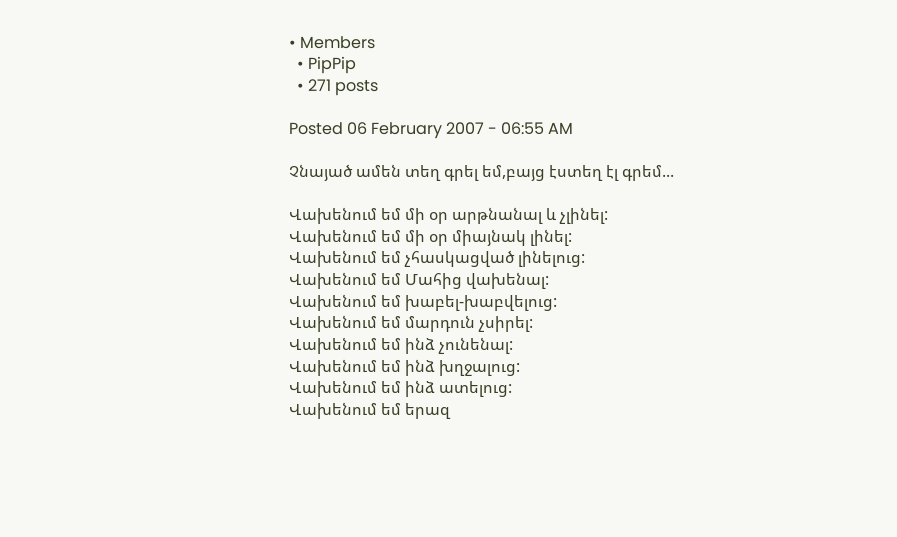• Members
  • PipPip
  • 271 posts

Posted 06 February 2007 - 06:55 AM

Չնայած ամեն տեղ գրել եմ,բայց էստեղ էլ գրեմ...

Վախենում եմ մի օր արթնանալ և չլինել:
Վախենում եմ մի օր միայնակ լինել:
Վախենում եմ չհասկացված լինելուց:
Վախենում եմ Մահից վախենալ:
Վախենում եմ խաբել-խաբվելուց:
Վախենում եմ մարդուն չսիրել:
Վախենում եմ ինձ չունենալ:
Վախենում եմ ինձ խղջալուց:
Վախենում եմ ինձ ատելուց:
Վախենում եմ երազ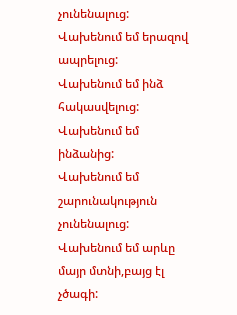չունենալուց:
Վախենում եմ երազով ապրելուց:
Վախենում եմ ինձ հակասվելուց:
Վախենում եմ ինձանից:
Վախենում եմ շարունակություն չունենալուց:
Վախենում եմ արևը մայր մտնի,բայց էլ չծագի: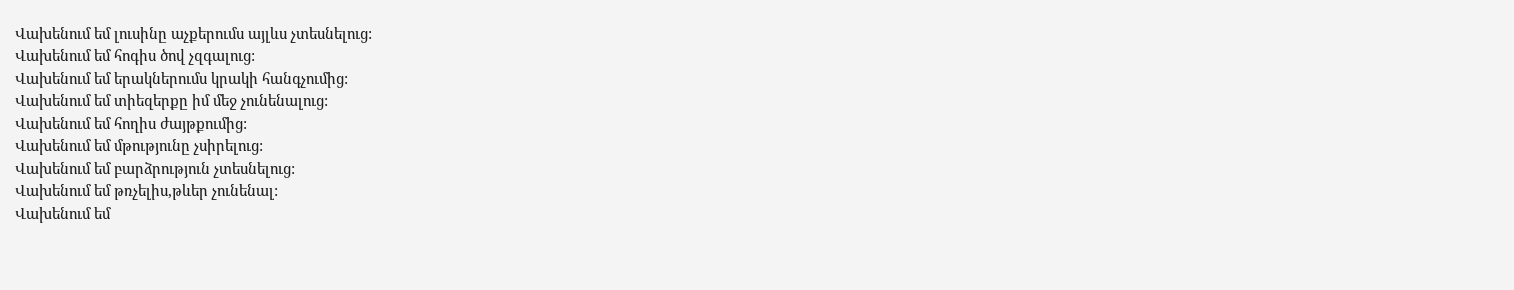Վախենում եմ լուսինը աչքերումս այլևս չտեսնելուց:
Վախենում եմ հոգիս ծով չզգալուց:
Վախենում եմ երակներումս կրակի հանգչումից:
Վախենում եմ տիեզերքը իմ մեջ չունենալուց:
Վախենում եմ հողիս ժայթքումից:
Վախենում եմ մթությունը չսիրելուց:
Վախենում եմ բարձրություն չտեսնելուց:
Վախենում եմ թռչելիս,թևեր չունենալ:
Վախենում եմ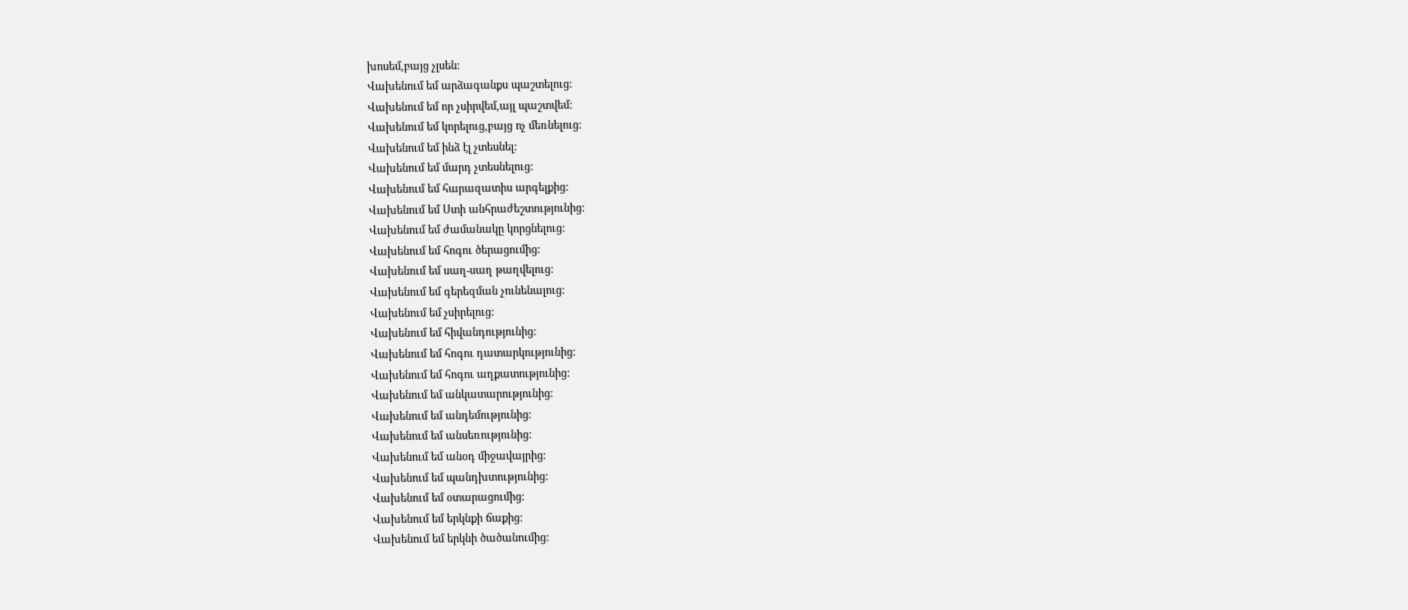խոսեմ,բայց չլսեն:
Վախենում եմ արձագանքս պաշտելուց:
Վախենում եմ որ չսիրվեմ,այլ պաշտվեմ:
Վախենում եմ կորելուց,բայց ոչ մեռնելուց:
Վախենում եմ ինձ էլ չտեսնել:
Վախենում եմ մարդ չտեսնելուց:
Վախենում եմ հարազատիս արգելքից:
Վախենում եմ Ստի անհրաժեշտությունից:
Վախենում եմ ժամանակը կորցնելուց:
Վախենում եմ հոգու ծերացումից:
Վախենում եմ սաղ-սաղ թաղվելուց:
Վախենում եմ գերեզման չունենալուց:
Վախենում եմ չսիրելուց:
Վախենում եմ հիվանդությունից:
Վախենում եմ հոգու դատարկությունից:
Վախենում եմ հոգու աղքատությունից:
Վախենում եմ անկատարությունից:
Վախենում եմ անդեմությունից:
Վախենում եմ անսեռությունից:
Վախենում եմ անօդ միջավայրից:
Վախենում եմ պանդխտությունից:
Վախենում եմ օտարացումից:
Վախենում եմ երկնքի ճաքից:
Վախենում եմ երկնի ծածանումից: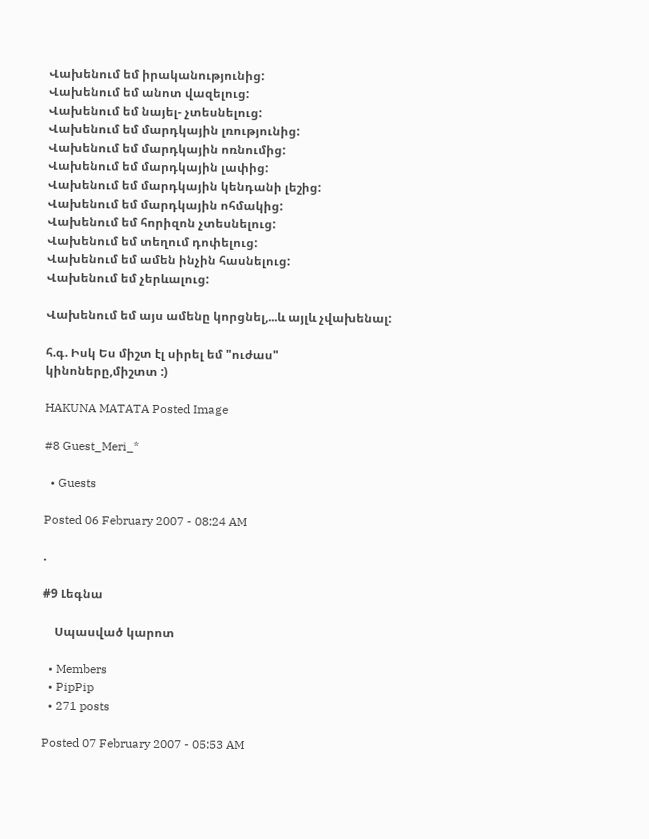Վախենում եմ իրականությունից:
Վախենում եմ անոտ վազելուց:
Վախենում եմ նայել- չտեսնելուց:
Վախենում եմ մարդկային լռությունից:
Վախենում եմ մարդկային ոռնումից:
Վախենում եմ մարդկային լափից:
Վախենում եմ մարդկային կենդանի լեշից:
Վախենում եմ մարդկային ոհմակից:
Վախենում եմ հորիզոն չտեսնելուց:
Վախենում եմ տեղում դոփելուց:
Վախենում եմ ամեն ինչին հասնելուց:
Վախենում եմ չերևալուց:

Վախենում եմ այս ամենը կորցնել,...և այլև չվախենալ:

հ.գ. Իսկ Ես միշտ էլ սիրել եմ "ուժաս" կինոները,միշտտ :)

HAKUNA MATATA Posted Image

#8 Guest_Meri_*

  • Guests

Posted 06 February 2007 - 08:24 AM

.

#9 Լեգնա

    Սպասված կարոտ

  • Members
  • PipPip
  • 271 posts

Posted 07 February 2007 - 05:53 AM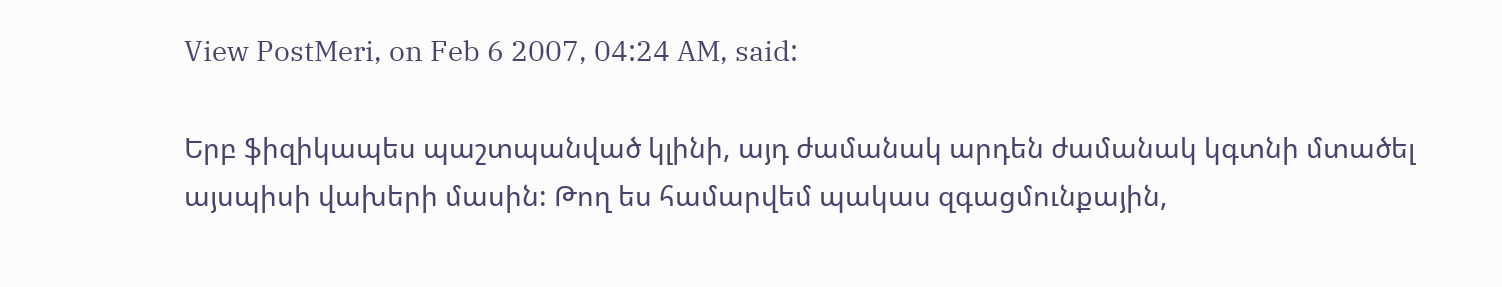View PostMeri, on Feb 6 2007, 04:24 AM, said:

Երբ ֆիզիկապես պաշտպանված կլինի, այդ ժամանակ արդեն ժամանակ կգտնի մտածել այսպիսի վախերի մասին: Թող ես համարվեմ պակաս զգացմունքային,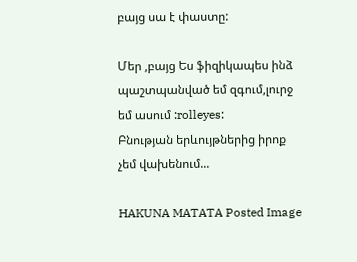բայց սա է փաստը:

Մեր ,բայց Ես ֆիզիկապես ինձ պաշտպանված եմ զգում,լուրջ եմ ասում :rolleyes:
Բնության երևույթներից իրոք չեմ վախենում...

HAKUNA MATATA Posted Image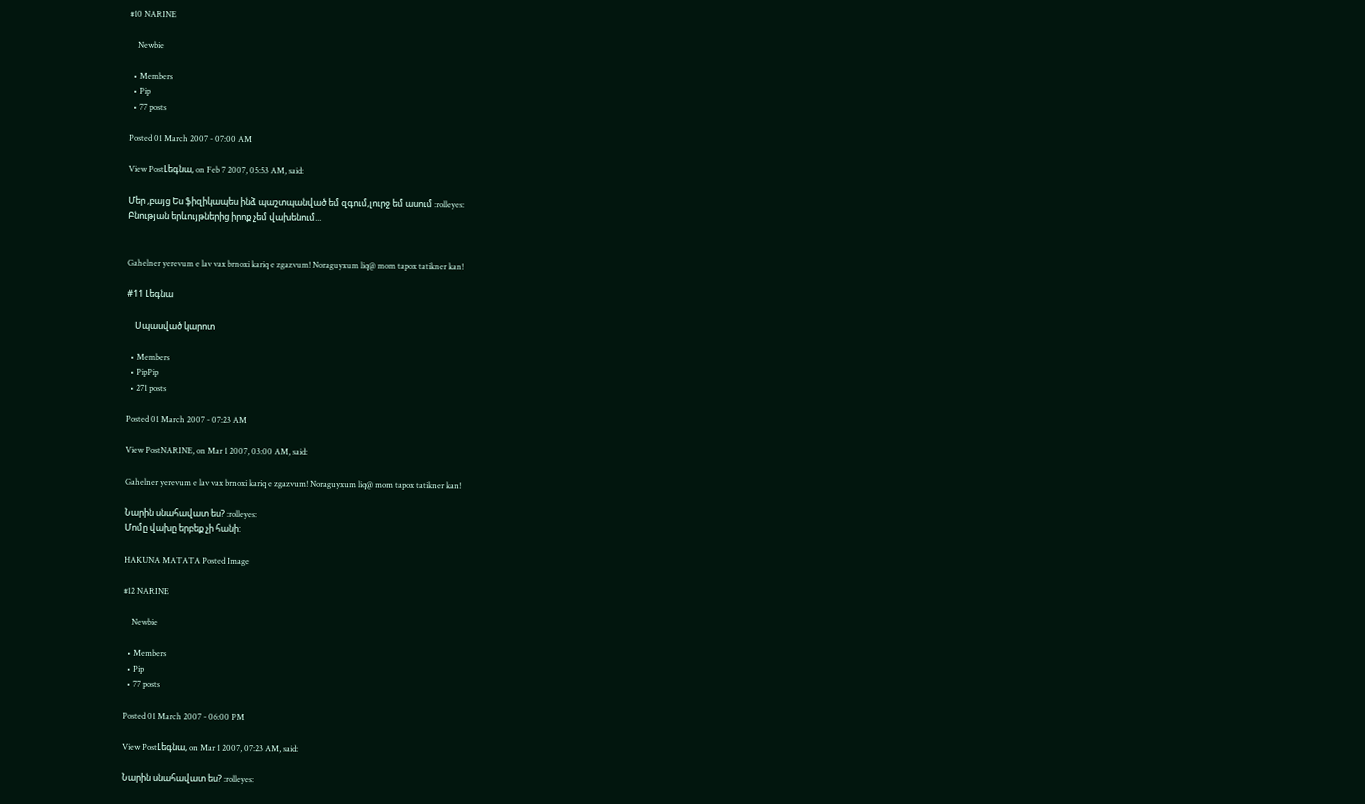#10 NARINE

    Newbie

  • Members
  • Pip
  • 77 posts

Posted 01 March 2007 - 07:00 AM

View PostԼեգնա, on Feb 7 2007, 05:53 AM, said:

Մեր ,բայց Ես ֆիզիկապես ինձ պաշտպանված եմ զգում,լուրջ եմ ասում :rolleyes:
Բնության երևույթներից իրոք չեմ վախենում...


Gahelner yerevum e lav vax brnoxi kariq e zgazvum! Noraguyxum liq@ mom tapox tatikner kan!

#11 Լեգնա

    Սպասված կարոտ

  • Members
  • PipPip
  • 271 posts

Posted 01 March 2007 - 07:23 AM

View PostNARINE, on Mar 1 2007, 03:00 AM, said:

Gahelner yerevum e lav vax brnoxi kariq e zgazvum! Noraguyxum liq@ mom tapox tatikner kan!

Նարին սնահավատ ես? :rolleyes:
Մոմը վախը երբեք չի հանի:

HAKUNA MATATA Posted Image

#12 NARINE

    Newbie

  • Members
  • Pip
  • 77 posts

Posted 01 March 2007 - 06:00 PM

View PostԼեգնա, on Mar 1 2007, 07:23 AM, said:

Նարին սնահավատ ես? :rolleyes: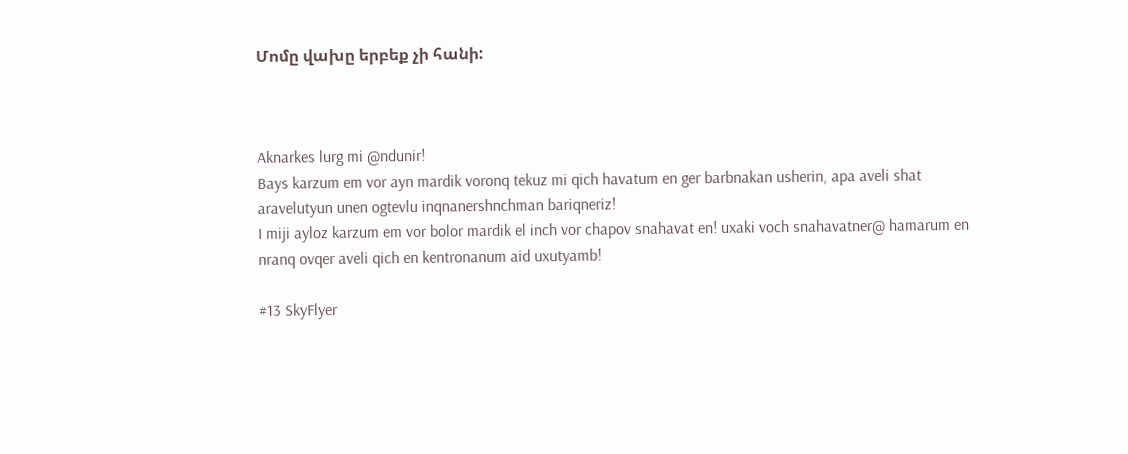Մոմը վախը երբեք չի հանի:



Aknarkes lurg mi @ndunir!
Bays karzum em vor ayn mardik voronq tekuz mi qich havatum en ger barbnakan usherin, apa aveli shat aravelutyun unen ogtevlu inqnanershnchman bariqneriz!
I miji ayloz karzum em vor bolor mardik el inch vor chapov snahavat en! uxaki voch snahavatner@ hamarum en nranq ovqer aveli qich en kentronanum aid uxutyamb!

#13 SkyFlyer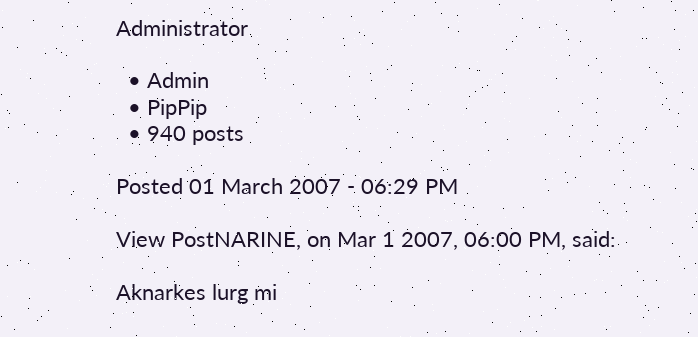Administrator

  • Admin
  • PipPip
  • 940 posts

Posted 01 March 2007 - 06:29 PM

View PostNARINE, on Mar 1 2007, 06:00 PM, said:

Aknarkes lurg mi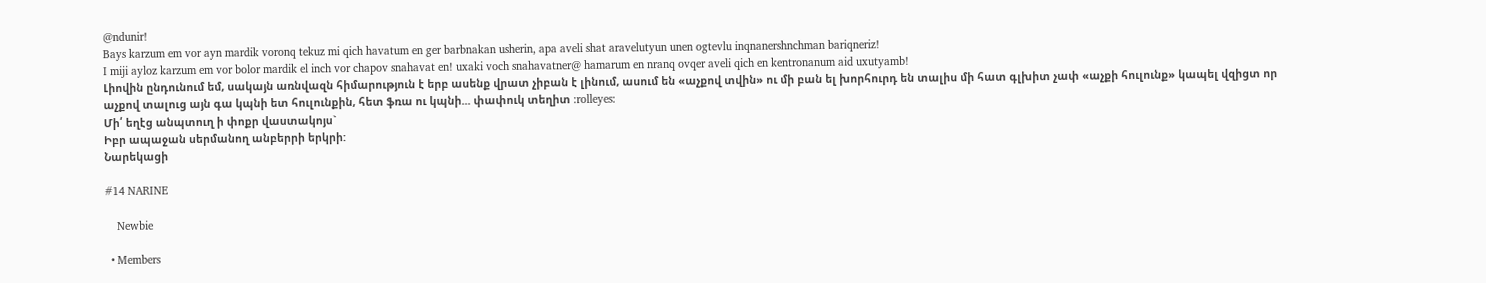@ndunir!
Bays karzum em vor ayn mardik voronq tekuz mi qich havatum en ger barbnakan usherin, apa aveli shat aravelutyun unen ogtevlu inqnanershnchman bariqneriz!
I miji ayloz karzum em vor bolor mardik el inch vor chapov snahavat en! uxaki voch snahavatner@ hamarum en nranq ovqer aveli qich en kentronanum aid uxutyamb!
Լիովին ընդունում եմ, սակայն առնվազն հիմարություն է երբ ասենք վրատ չիբան է լինում, ասում են «աչքով տվին» ու մի բան ել խորհուրդ են տալիս մի հատ գլխիտ չափ «աչքի հուլունք» կապել վզիցտ որ աչքով տալուց այն գա կպնի ետ հուլունքին, հետ ֆռա ու կպնի... փափուկ տեղիտ :rolleyes:
Մի՛ եղէց անպտուղ ի փոքր վաստակոյս`
Իբր ապաջան սերմանող անբերրի երկրի:
Նարեկացի

#14 NARINE

    Newbie

  • Members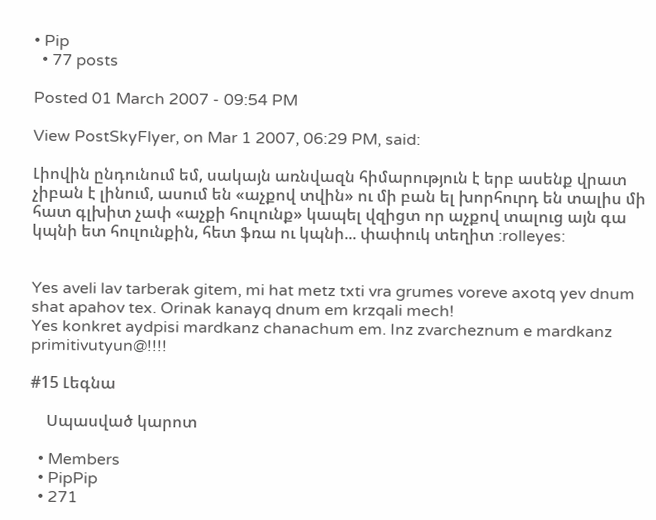• Pip
  • 77 posts

Posted 01 March 2007 - 09:54 PM

View PostSkyFlyer, on Mar 1 2007, 06:29 PM, said:

Լիովին ընդունում եմ, սակայն առնվազն հիմարություն է երբ ասենք վրատ չիբան է լինում, ասում են «աչքով տվին» ու մի բան ել խորհուրդ են տալիս մի հատ գլխիտ չափ «աչքի հուլունք» կապել վզիցտ որ աչքով տալուց այն գա կպնի ետ հուլունքին, հետ ֆռա ու կպնի... փափուկ տեղիտ :rolleyes:


Yes aveli lav tarberak gitem, mi hat metz txti vra grumes voreve axotq yev dnum shat apahov tex. Orinak kanayq dnum em krzqali mech!
Yes konkret aydpisi mardkanz chanachum em. Inz zvarcheznum e mardkanz primitivutyun@!!!!

#15 Լեգնա

    Սպասված կարոտ

  • Members
  • PipPip
  • 271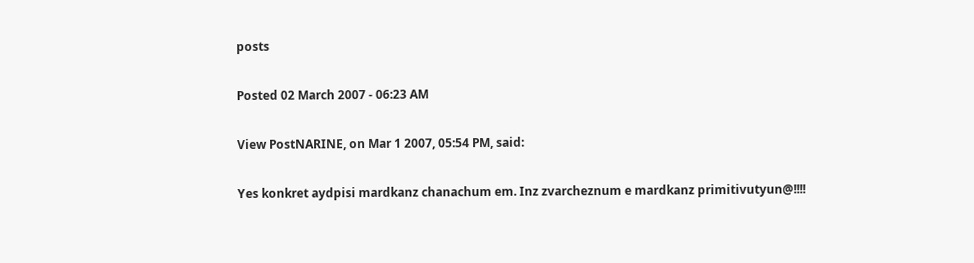posts

Posted 02 March 2007 - 06:23 AM

View PostNARINE, on Mar 1 2007, 05:54 PM, said:

Yes konkret aydpisi mardkanz chanachum em. Inz zvarcheznum e mardkanz primitivutyun@!!!!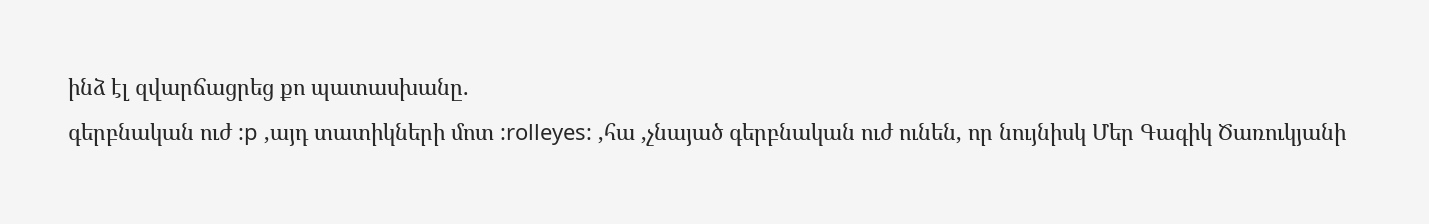ինձ էլ զվարճացրեց քո պատասխանը.
գերբնական ուժ :p ,այդ տատիկների մոտ :rolleyes: ,հա ,չնայած գերբնական ուժ ունեն, որ նույնիսկ Մեր Գագիկ Ծառուկյանի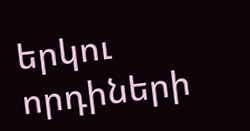երկու որդիների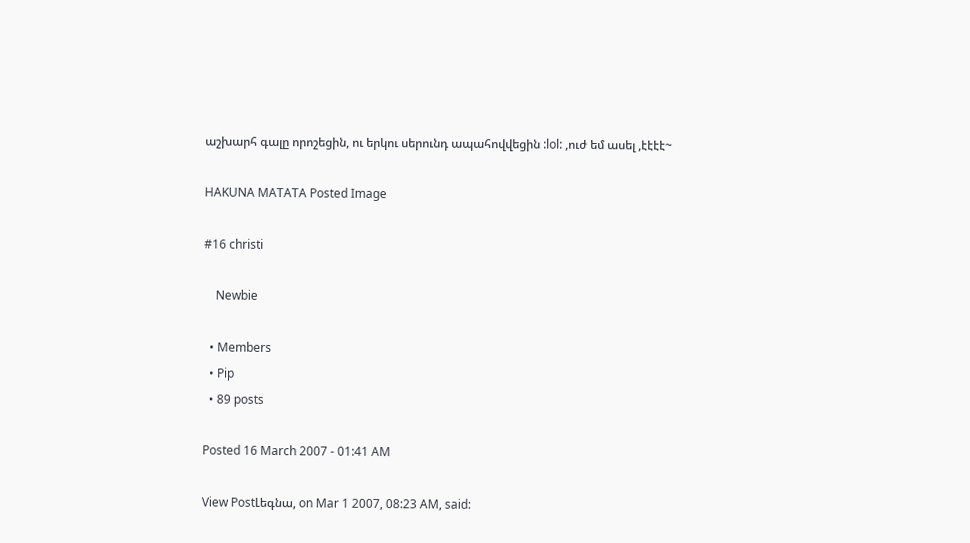աշխարհ գալը որոշեցին, ու երկու սերունդ ապահովվեցին :lol: ,ուժ եմ ասել ,էէէէ~

HAKUNA MATATA Posted Image

#16 christi

    Newbie

  • Members
  • Pip
  • 89 posts

Posted 16 March 2007 - 01:41 AM

View PostԼեգնա, on Mar 1 2007, 08:23 AM, said: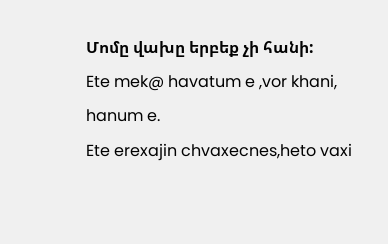Մոմը վախը երբեք չի հանի:
Ete mek@ havatum e ,vor khani, hanum e.
Ete erexajin chvaxecnes,heto vaxi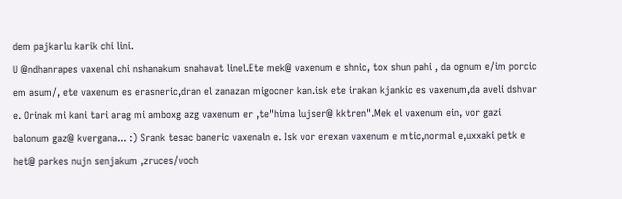dem pajkarlu karik chi lini.
U @ndhanrapes vaxenal chi nshanakum snahavat linel.Ete mek@ vaxenum e shnic, tox shun pahi , da ognum e/im porcic em asum/, ete vaxenum es erasneric,dran el zanazan migocner kan.isk ete irakan kjankic es vaxenum,da aveli dshvar e. Orinak mi kani tari arag mi amboxg azg vaxenum er ,te"hima lujser@ kktren".Mek el vaxenum ein, vor gazi balonum gaz@ kvergana... :) Srank tesac baneric vaxenaln e. Isk vor erexan vaxenum e mtic,normal e,uxxaki petk e het@ parkes nujn senjakum ,zruces/voch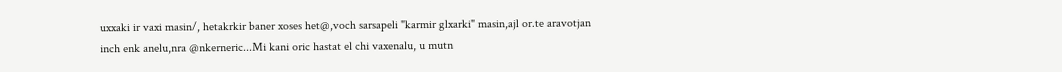uxxaki ir vaxi masin/, hetakrkir baner xoses het@,voch sarsapeli "karmir glxarki" masin,ajl or.te aravotjan inch enk anelu,nra @nkerneric...Mi kani oric hastat el chi vaxenalu, u mutn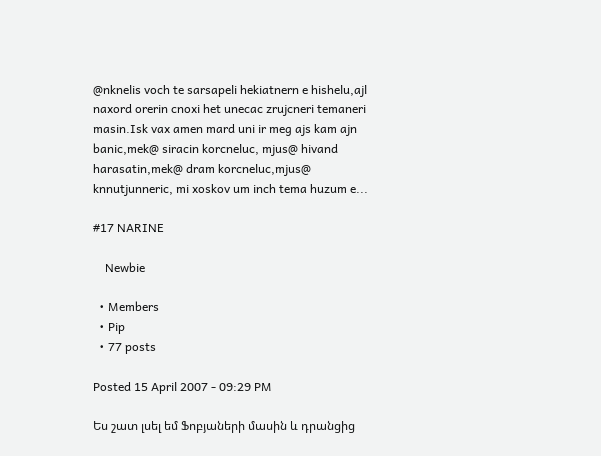@nknelis voch te sarsapeli hekiatnern e hishelu,ajl naxord orerin cnoxi het unecac zrujcneri temaneri masin.Isk vax amen mard uni ir meg ajs kam ajn banic,mek@ siracin korcneluc, mjus@ hivand harasatin,mek@ dram korcneluc,mjus@ knnutjunneric, mi xoskov um inch tema huzum e...

#17 NARINE

    Newbie

  • Members
  • Pip
  • 77 posts

Posted 15 April 2007 - 09:29 PM

Ես շատ լսել եմ Ֆոբյաների մասին և դրանցից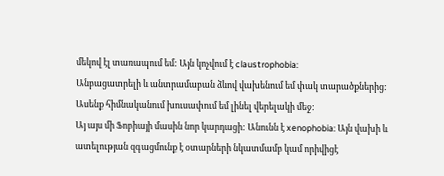մեկով էլ տառապում եմ: Այն կոչվում է claustrophobia:
Անբացատրելի և անտրամաբան ձևով վախենում եմ փակ տարածքներից: Ասենք հիմնականում խուսափում եմ լինել վերելակի մեջ:
Այ այս մի Ֆոբիայի մասին նոր կարդացի: Անունն է xenophobia: Այն վախի և ատելության զգացմունք է օտարների նկատմամբ կամ որիվիցէ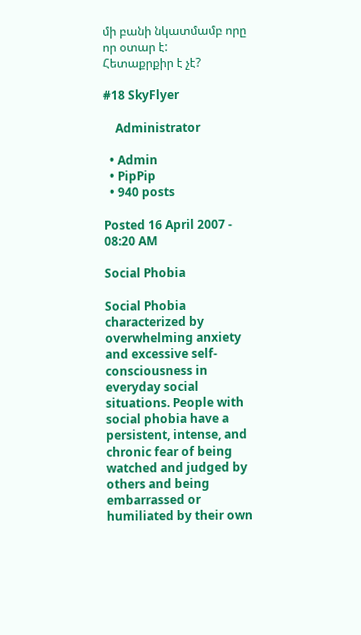մի բանի նկատմամբ որը որ օտար է:
Հետաքրքիր է չէ?

#18 SkyFlyer

    Administrator

  • Admin
  • PipPip
  • 940 posts

Posted 16 April 2007 - 08:20 AM

Social Phobia

Social Phobia characterized by overwhelming anxiety and excessive self-consciousness in everyday social situations. People with social phobia have a persistent, intense, and chronic fear of being watched and judged by others and being embarrassed or humiliated by their own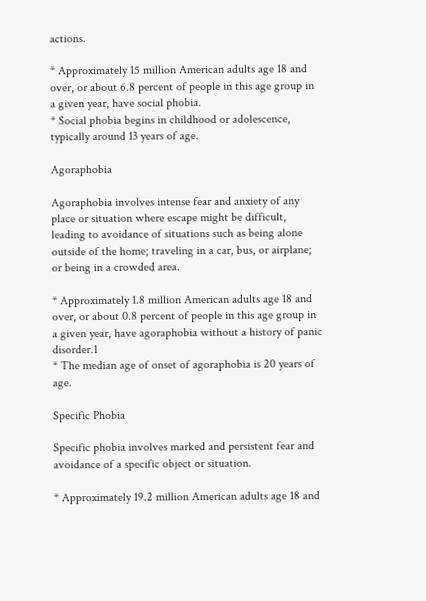actions.

* Approximately 15 million American adults age 18 and over, or about 6.8 percent of people in this age group in a given year, have social phobia.
* Social phobia begins in childhood or adolescence, typically around 13 years of age.

Agoraphobia

Agoraphobia involves intense fear and anxiety of any place or situation where escape might be difficult, leading to avoidance of situations such as being alone outside of the home; traveling in a car, bus, or airplane; or being in a crowded area.

* Approximately 1.8 million American adults age 18 and over, or about 0.8 percent of people in this age group in a given year, have agoraphobia without a history of panic disorder.1
* The median age of onset of agoraphobia is 20 years of age.

Specific Phobia

Specific phobia involves marked and persistent fear and avoidance of a specific object or situation.

* Approximately 19.2 million American adults age 18 and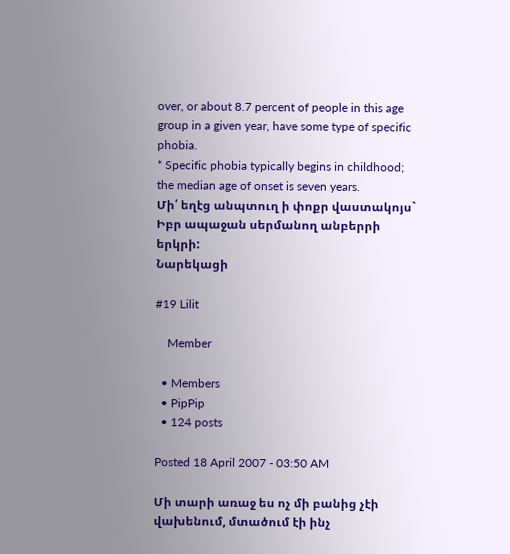over, or about 8.7 percent of people in this age group in a given year, have some type of specific phobia.
* Specific phobia typically begins in childhood; the median age of onset is seven years.
Մի՛ եղէց անպտուղ ի փոքր վաստակոյս`
Իբր ապաջան սերմանող անբերրի երկրի:
Նարեկացի

#19 Lilit

    Member

  • Members
  • PipPip
  • 124 posts

Posted 18 April 2007 - 03:50 AM

Մի տարի առաջ ես ոչ մի բանից չէի վախենում, մտածում էի ինչ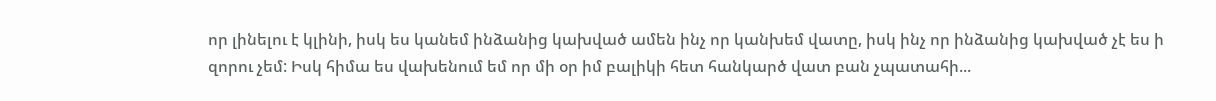որ լինելու է կլինի, իսկ ես կանեմ ինձանից կախված ամեն ինչ որ կանխեմ վատը, իսկ ինչ որ ինձանից կախված չէ ես ի զորու չեմ: Իսկ հիմա ես վախենում եմ որ մի օր իմ բալիկի հետ հանկարծ վատ բան չպատահի...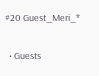#20 Guest_Meri_*

  • Guests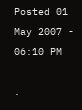Posted 01 May 2007 - 06:10 PM

.